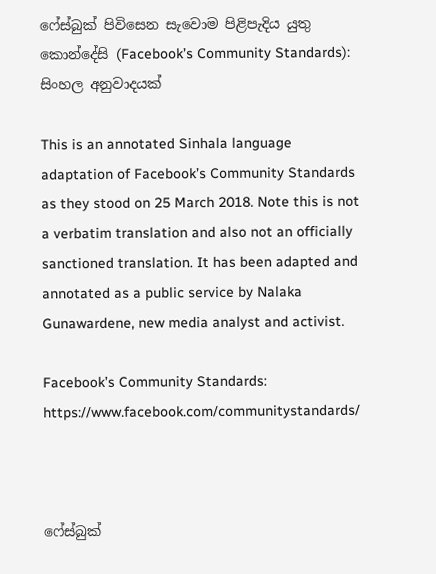ෆේස්බුක් පිවිසෙන සැවොම පිළිපැදිය යුතු කොන්දේසි (Facebook’s Community Standards): සිංහල අනුවාදයක්

This is an annotated Sinhala language adaptation of Facebook’s Community Standards as they stood on 25 March 2018. Note this is not a verbatim translation and also not an officially sanctioned translation. It has been adapted and annotated as a public service by Nalaka Gunawardene, new media analyst and activist.

Facebook’s Community Standards: https://www.facebook.com/communitystandards/



ෆේස්බුක්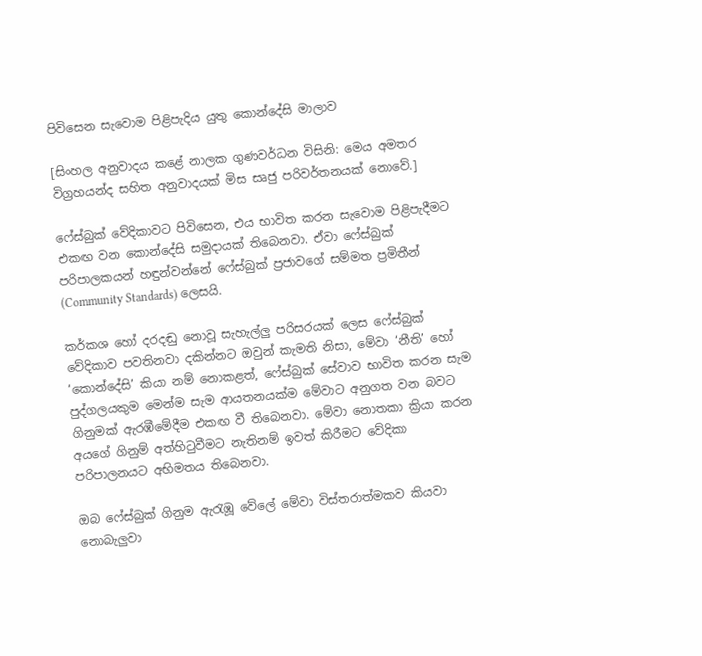පිවිසෙන සැවොම පිළිපැදිය යුතු කොන්දේසි මාලාව

[සිංහල අනුවාදය කළේ නාලක ගුණවර්ධන විසිනි: මෙය අමතර විග්‍රහයන්ද සහිත අනුවාදයක් මිස සෘජු පරිවර්තනයක් නොවේ.]

ෆේස්බුක් වේදිකාවට පිවිසෙන, එය භාවිත කරන සැවොම පිළිපැදීමට එකඟ වන කොන්දේසි සමුදායක් තිබෙනවා. ඒවා ෆේස්බුක් පරිපාලකයන් හඳුන්වන්නේ ෆේස්බුක් ප්‍රජාවගේ සම්මත ප්‍රමිතීන් (Community Standards) ලෙසයි.

කර්කශ හෝ දරදඬු නොවූ සැහැල්ලු පරිසරයක් ලෙස ෆේස්බුක් වේදිකාව පවතිනවා දකින්නට ඔවුන් කැමති නිසා, මේවා ‘නීති’ හෝ ‘කොන්දේසි’ කියා නම් නොකළත්, ෆේස්බුක් සේවාව භාවිත කරන සැම පුද්ගලයකුම මෙන්ම සැම ආයතනයක්ම මේවාට අනුගත වන බවට ගිනුමක් ඇරඹීමේදීම එකඟ වී තිබෙනවා. මේවා නොතකා ක්‍රියා කරන අයගේ ගිනුම් අත්හිටුවීමට නැතිනම් ඉවත් කිරීමට වේදිකා පරිපාලනයට අභිමතය තිබෙනවා.

ඔබ ෆේස්බුක් ගිනුම ඇරැඹූ වේලේ මේවා විස්තරාත්මකව කියවා නොබැලුවා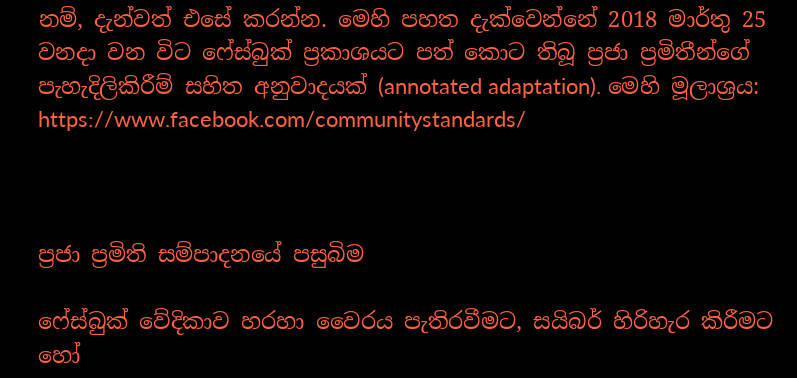නම්, දැන්වත් එසේ කරන්න. මෙහි පහත දැක්වෙන්නේ 2018 මාර්තු 25 වනදා වන විට ෆේස්බුක් ප්‍රකාශයට පත් කොට තිබූ ප්‍රජා ප්‍රමිතීන්ගේ පැහැදිලිකිරීම් සහිත අනුවාදයක් (annotated adaptation). මෙහි මූලාශ්‍රය: https://www.facebook.com/communitystandards/



ප්‍රජා ප්‍රමිති සම්පාදනයේ පසුබිම

ෆේස්බුක් වේදිකාව හරහා වෛරය පැතිරවීමට, සයිබර් හිරිහැර කිරීමට හෝ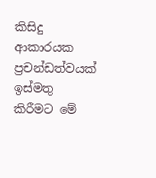කිසිදු ආකාරයක ප්‍රචන්ඩත්වයක් ඉස්මතු කිරීමට මේ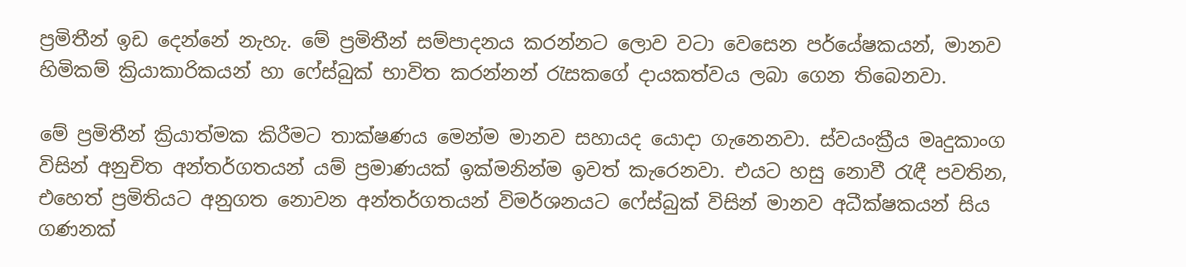ප්‍රමිතීන් ඉඩ දෙන්නේ නැහැ. මේ ප්‍රමිතීන් සම්පාදනය කරන්නට ලොව වටා වෙසෙන පර්යේෂකයන්, මානව හිමිකම් ක්‍රියාකාරිකයන් හා ෆේස්බුක් භාවිත කරන්නන් රැසකගේ දායකත්වය ලබා ගෙන තිබෙනවා.

මේ ප්‍රමිතීන් ක්‍රියාත්මක කිරීමට තාක්ෂණය මෙන්ම මානව සහායද යොදා ගැනෙනවා. ස්වයංක්‍රීය මෘදුකාංග විසින් අනුචිත අන්තර්ගතයන් යම් ප්‍රමාණයක් ඉක්මනින්ම ඉවත් කැරෙනවා. එයට හසු නොවී රැඳී පවතින, එහෙත් ප්‍රමිතියට අනුගත නොවන අන්තර්ගතයන් විමර්ශනයට ෆේස්බුක් විසින් මානව අධීක්ෂකයන් සිය ගණනක්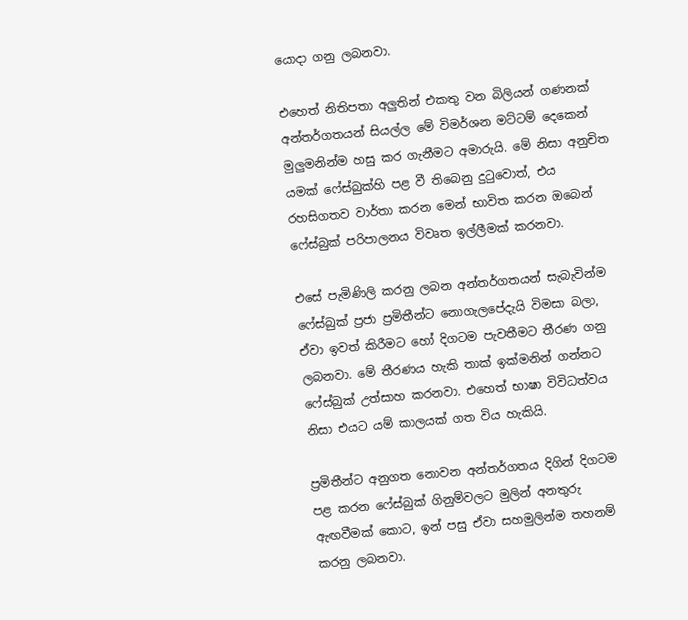යොදා ගනු ලබනවා.

එහෙත් නිතිපතා අලුතින් එකතු වන බිලියන් ගණනක් අන්තර්ගතයන් සියල්ල මේ විමර්ශන මට්ටම් දෙකෙන් මුලුමනින්ම හසු කර ගැනීමට අමාරුයි. මේ නිසා අනුචිත යමක් ෆේස්බුක්හි පළ වී තිබෙනු දුටුවොත්, එය රහසිගතව වාර්තා කරන මෙන් භාවිත කරන ඔබෙන් ෆේස්බුක් පරිපාලනය විවෘත ඉල්ලීමක් කරනවා.

එසේ පැමිණිලි කරනු ලබන අන්තර්ගතයන් සැබැවින්ම ෆේස්බුක් ප්‍රජා ප්‍රමිතීන්ට නොගැලපේදැයි විමසා බලා, ඒවා ඉවත් කිරීමට හෝ දිගටම පැවතීමට තීරණ ගනු ලබනවා. මේ තීරණය හැකි තාක් ඉක්මනින් ගන්නට ෆේස්බුක් උත්සාහ කරනවා. එහෙත් භාෂා විවිධත්වය නිසා එයට යම් කාලයක් ගත විය හැකියි.

ප්‍රමිතීන්ට අනුගත නොවන අන්තර්ගතය දිගින් දිගටම පළ කරන ෆේස්බුක් ගිනුම්වලට මුලින් අනතුරු ඇඟවීමක් කොට, ඉන් පසු ඒවා සහමුලින්ම තහනම් කරනු ලබනවා.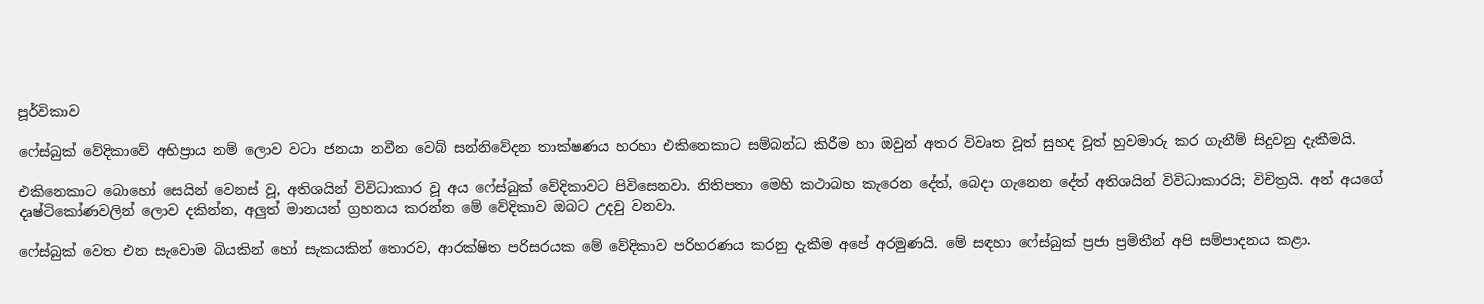පූර්විකාව

ෆේස්බුක් වේදිකාවේ අභිප්‍රාය නම් ලොව වටා ජනයා නවීන වෙබ් සන්නිවේදන තාක්ෂණය හරහා එකිනෙකාට සම්බන්ධ කිරීම හා ඔවුන් අතර විවෘත වූත් සුහද වූත් හුවමාරු කර ගැනීම් සිදුවනු දැකීමයි.

එකිනෙකාට බොහෝ සෙයින් වෙනස් වූ, අතිශයින් විවිධාකාර වූ අය ෆේස්බුක් වේදිකාවට පිවිසෙනවා. නිතිපතා මෙහි කථාබහ කැරෙන දේත්, බෙදා ගැනෙන දේත් අතිශයින් විවිධාකාරයි; විචිත්‍රයි. අන් අයගේ දෘෂ්ටිකෝණවලින් ලොව දකින්න, අලුත් මානයන් ග්‍රහනය කරන්න මේ වේදිකාව ඔබට උදවු වනවා.

ෆේස්බුක් වෙත එන සැවොම බියකින් හෝ සැකයකින් තොරව, ආරක්ෂිත පරිසරයක මේ වේදිකාව පරිහරණය කරනු දැකීම අපේ අරමුණයි. මේ සඳහා ෆේස්බුක් ප්‍රජා ප්‍රමිතීන් අපි සම්පාදනය කළා.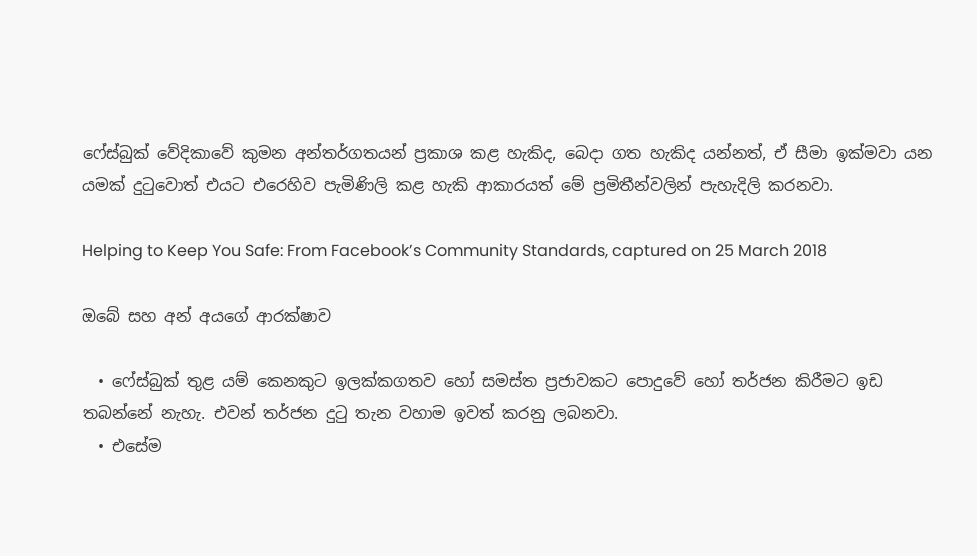ෆේස්බුක් වේදිකාවේ කුමන අන්තර්ගතයන් ප්‍රකාශ කළ හැකිද, බෙදා ගත හැකිද යන්නත්, ඒ සීමා ඉක්මවා යන යමක් දුටුවොත් එයට එරෙහිව පැමිණිලි කළ හැකි ආකාරයත් මේ ප්‍රමිතීන්වලින් පැහැදිලි කරනවා.

Helping to Keep You Safe: From Facebook’s Community Standards, captured on 25 March 2018

ඔබේ සහ අන් අයගේ ආරක්ෂාව

  • ෆේස්බුක් තුළ යම් කෙනකුට ඉලක්කගතව හෝ සමස්ත ප්‍රජාවකට පොදුවේ හෝ තර්ජන කිරීමට ඉඩ තබන්නේ නැහැ. එවන් තර්ජන දුටු තැන වහාම ඉවත් කරනු ලබනවා.
  • එසේම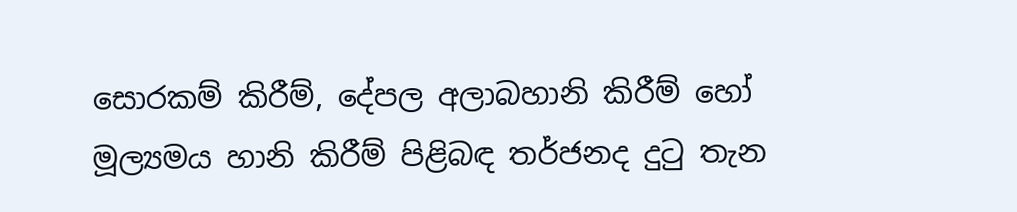සොරකම් කිරීම්, දේපල අලාබහානි කිරීම් හෝ මූල්‍යමය හානි කිරීම් පිළිබඳ තර්ජනද දුටු තැන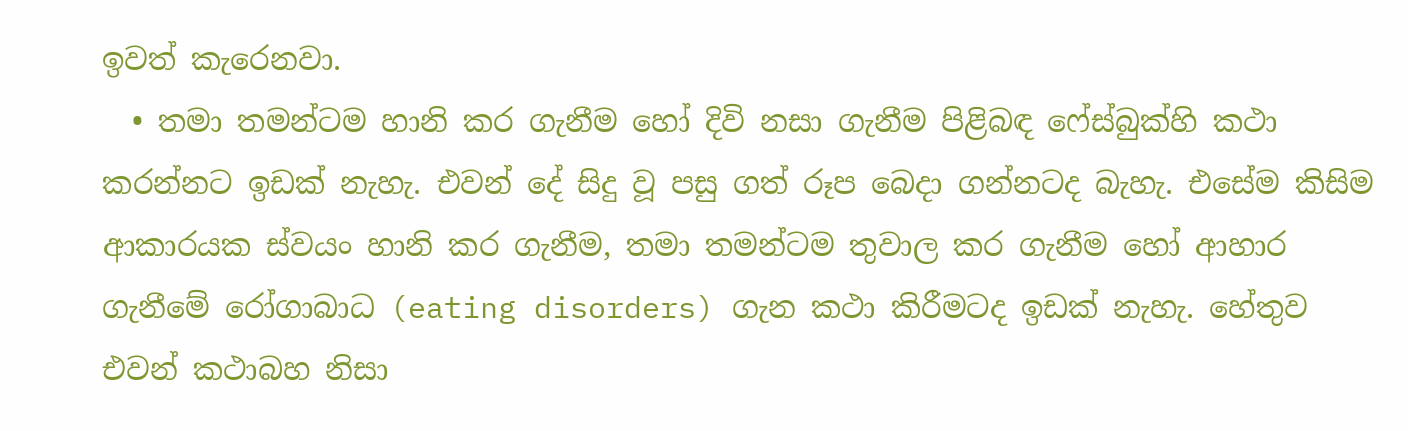ඉවත් කැරෙනවා.
  • තමා තමන්ටම හානි කර ගැනීම හෝ දිවි නසා ගැනීම පිළිබඳ ෆේස්බුක්හි කථා කරන්නට ඉඩක් නැහැ. එවන් දේ සිදු වූ පසු ගත් රූප බෙදා ගන්නටද බැහැ. එසේම කිසිම ආකාරයක ස්වයං හානි කර ගැනීම, තමා තමන්ටම තුවාල කර ගැනීම හෝ ආහාර ගැනීමේ රෝගාබාධ (eating disorders) ගැන කථා කිරීමටද ඉඩක් නැහැ. හේතුව එවන් කථාබහ නිසා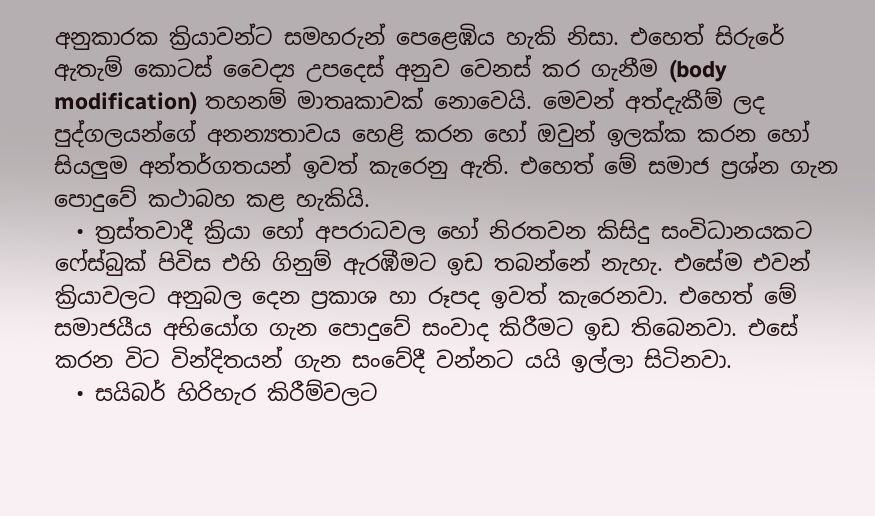අනුකාරක ක්‍රියාවන්ට සමහරුන් පෙළෙඹිය හැකි නිසා. එහෙත් සිරුරේ ඇතැම් කොටස් වෛද්‍ය උපදෙස් අනුව වෙනස් කර ගැනීම (body modification) තහනම් මාතෘකාවක් නොවෙයි. මෙවන් අත්දැකීම් ලද පුද්ගලයන්ගේ අනන්‍යතාවය හෙළි කරන හෝ ඔවුන් ඉලක්ක කරන හෝ සියලුම අන්තර්ගතයන් ඉවත් කැරෙනු ඇති. එහෙත් මේ සමාජ ප්‍රශ්න ගැන පොදුවේ කථාබහ කළ හැකියි.
  • ත්‍රස්තවාදී ක්‍රියා හෝ අපරාධවල හෝ නිරතවන කිසිදු සංවිධානයකට ෆේස්බුක් පිවිස එහි ගිනුම් ඇරඹීමට ඉඩ තබන්නේ නැහැ. එසේම එවන් ක්‍රියාවලට අනුබල දෙන ප්‍රකාශ හා රූපද ඉවත් කැරෙනවා. එහෙත් මේ සමාජයීය අභියෝග ගැන පොදුවේ සංවාද කිරීමට ඉඩ තිබෙනවා. එසේ කරන විට වින්දිතයන් ගැන සංවේදී වන්නට යයි ඉල්ලා සිටිනවා.
  • සයිබර් හිරිහැර කිරීම්වලට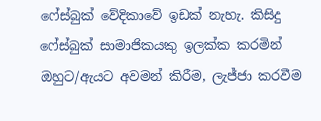ෆේස්බුක් වේදිකාවේ ඉඩක් නැහැ. කිසිදු ෆේස්බුක් සාමාජිකයකු ඉලක්ක කරමින් ඔහුට/ඇයට අවමන් කිරීම, ලැජ්ජා කරවීම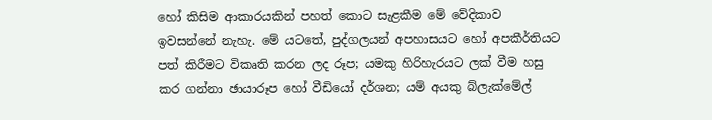හෝ කිසිම ආකාරයකින් පහත් කොට සැළකීම මේ වේදිකාව ඉවසන්නේ නැහැ. මේ යටතේ, පුද්ගලයන් අපහාසයට හෝ අපකීර්තියට පත් කිරීමට විකෘති කරන ලද රූප; යමකු හිරිහැරයට ලක් වීම හසු කර ගන්නා ඡායාරූප හෝ වීඩියෝ දර්ශන; යම් අයකු බ්ලැක්මේල්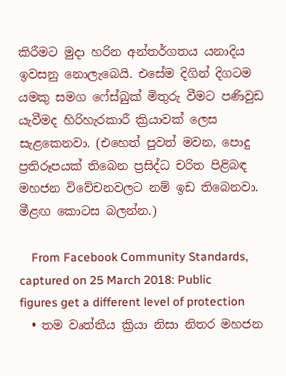කිරීමට මුදා හරින අන්තර්ගතය යනාදිය ඉවසනු නොලැබෙයි. එසේම දිගින් දිගටම යමකු සමග ෆේස්බුක් මිතුරු වීමට පණිවුඩ යැවීමද හිරිහැරකාරී ක්‍රියාවක් ලෙස සැළකෙනවා. (එහෙත් පුවත් මවන, පොදු ප්‍රතිරූපයක් තිබෙන ප්‍රසිද්ධ චරිත පිළිබඳ මහජන විවේචනවලට නම් ඉඩ තිබෙනවා. මීළඟ කොටස බලන්න.)

    From Facebook Community Standards, captured on 25 March 2018: Public figures get a different level of protection
  • තම වෘත්තීය ක්‍රියා නිසා නිතර මහජන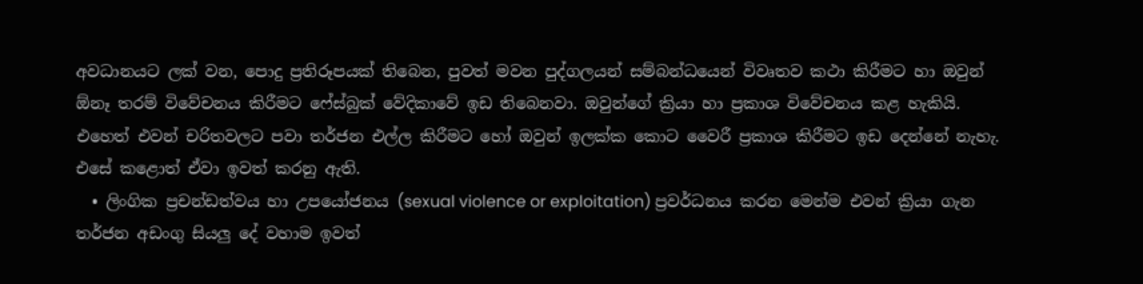අවධානයට ලක් වන, පොදු ප්‍රතිරූපයක් තිබෙන, පුවත් මවන පුද්ගලයන් සම්බන්ධයෙන් විවෘතව කථා කිරීමට හා ඔවුන් ඕනෑ තරම් විවේචනය කිරීමට ෆේස්බුක් වේදිකාවේ ඉඩ තිබෙනවා. ඔවුන්ගේ ක්‍රියා හා ප්‍රකාශ විවේචනය කළ හැකියි. එහෙත් එවන් චරිතවලට පවා තර්ජන එල්ල කිරීමට හෝ ඔවුන් ඉලක්ක කොට වෛරී ප්‍රකාශ කිරීමට ඉඩ දෙන්නේ නැහැ. එසේ කළොත් ඒවා ඉවත් කරනු ඇති.
  • ලිංගික ප්‍රචන්ඩත්වය හා උපයෝජනය (sexual violence or exploitation) ප්‍රවර්ධනය කරන මෙන්ම එවන් ක්‍රියා ගැන තර්ජන අඩංගු සියලු දේ වහාම ඉවත්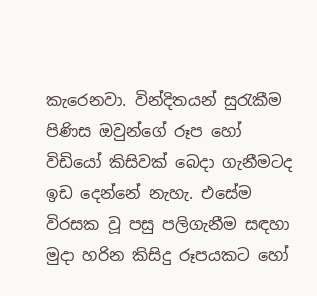කැරෙනවා. වින්දිතයන් සුරැකීම පිණිස ඔවුන්ගේ රූප හෝ විඩියෝ කිසිවක් බෙදා ගැනීමටද ඉඩ දෙන්නේ නැහැ. එසේම විරසක වූ පසු පලිගැනීම සඳහා මුදා හරින කිසිදු රූපයකට හෝ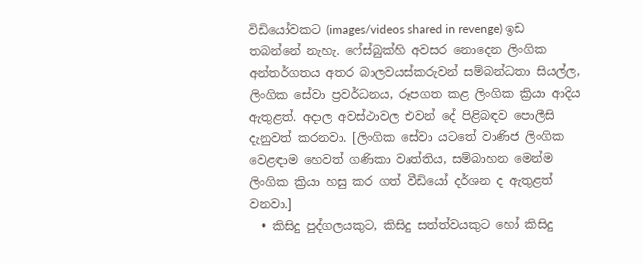විඩියෝවකට (images/videos shared in revenge) ඉඩ තබන්නේ නැහැ. ෆේස්බුක්හි අවසර නොදෙන ලිංගික අන්තර්ගතය අතර බාලවයස්කරුවන් සම්බන්ධතා සියල්ල, ලිංගික සේවා ප්‍රවර්ධනය, රූපගත කළ ලිංගික ක්‍රියා ආදිය ඇතුළත්. අදාල අවස්ථාවල එවන් දේ පිළිබඳව පොලීසි දැනුවත් කරනවා. [ලිංගික සේවා යටතේ වාණිජ ලිංගික වෙළඳාම හෙවත් ගණිකා වෘත්තිය, සම්බාහන මෙන්ම ලිංගික ක්‍රියා හසු කර ගත් වීඩියෝ දර්ශන ද ඇතුළත් වනවා.]
  • කිසිදු පුද්ගලයකුට, කිසිදු සත්ත්වයකුට හෝ කිසිදු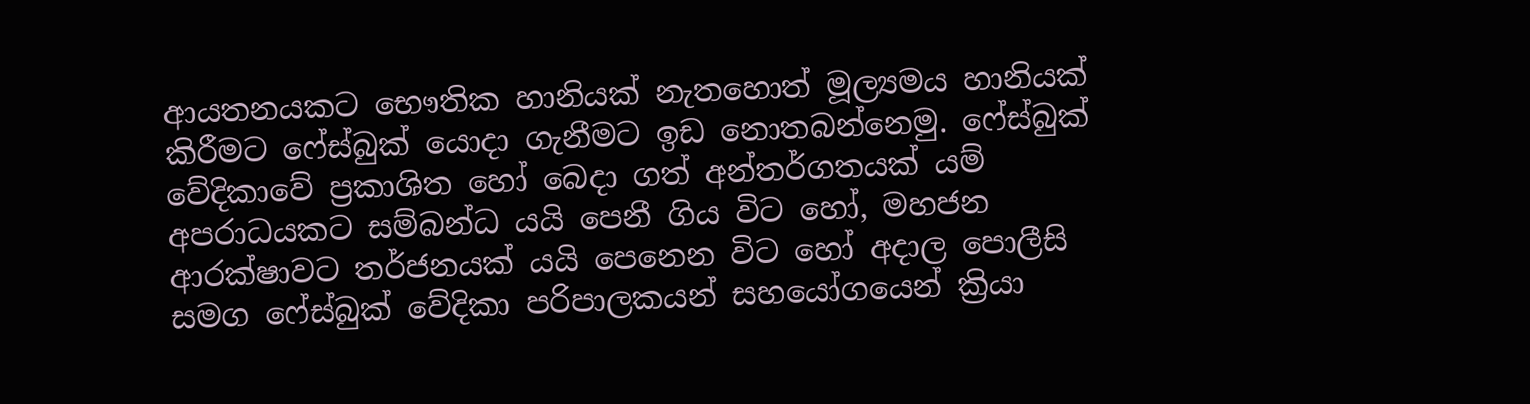ආයතනයකට භෞතික හානියක් නැතහොත් මූල්‍යමය හානියක් කිරීමට ෆේස්බුක් යොදා ගැනීමට ඉඩ නොතබන්නෙමු. ෆේස්බුක් වේදිකාවේ ප්‍රකාශිත හෝ බෙදා ගත් අන්තර්ගතයක් යම් අපරාධයකට සම්බන්ධ යයි පෙනී ගිය විට හෝ, මහජන ආරක්ෂාවට තර්ජනයක් යයි පෙනෙන විට හෝ අදාල පොලීසි සමග ෆේස්බුක් වේදිකා පරිපාලකයන් සහයෝගයෙන් ක්‍රියා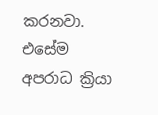කරනවා. එසේම අපරාධ ක්‍රියා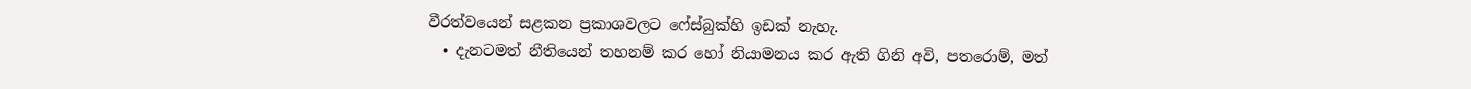වීරත්වයෙන් සළකන ප්‍රකාශවලට ෆේස්බුක්හි ඉඩක් නැහැ.
  • දැනටමත් නීතියෙන් තහනම් කර හෝ නියාමනය කර ඇති ගිනි අවි, පතරොම්, මත්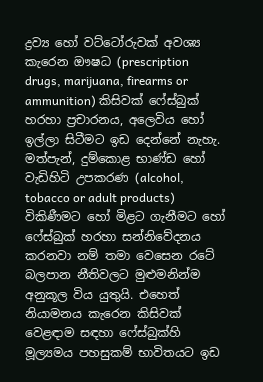ද්‍රව්‍ය හෝ වට්ටෝරුවක් අවශ්‍ය කැරෙන ඖෂධ (prescription drugs, marijuana, firearms or ammunition) කිසිවක් ෆේස්බුක් හරහා ප්‍රචාරනය, අලෙවිය හෝ ඉල්ලා සිටීමට ඉඩ දෙන්නේ නැහැ. මත්පැන්, දුම්කොළ භාණ්ඩ හෝ වැඩිහිටි උපකරණ (alcohol, tobacco or adult products) විකිණීමට හෝ මිළට ගැනීමට හෝ ෆේස්බුක් හරහා සන්නිවේදනය කරනවා නම් තමා වෙසෙන රටේ බලපාන නීතිවලට මුළුමනින්ම අනුකූල විය යුතුයි. එහෙත් නියාමනය කැරෙන කිසිවක් වෙළඳාම සඳහා ෆේස්බුක්හි මූල්‍යමය පහසුකම් භාවිතයට ඉඩ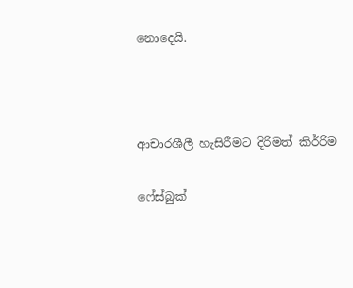නොදෙයි.



ආචාරශීලී හැසිරීමට දිරිමත් කිර්‍රිම

ෆේස්බුක්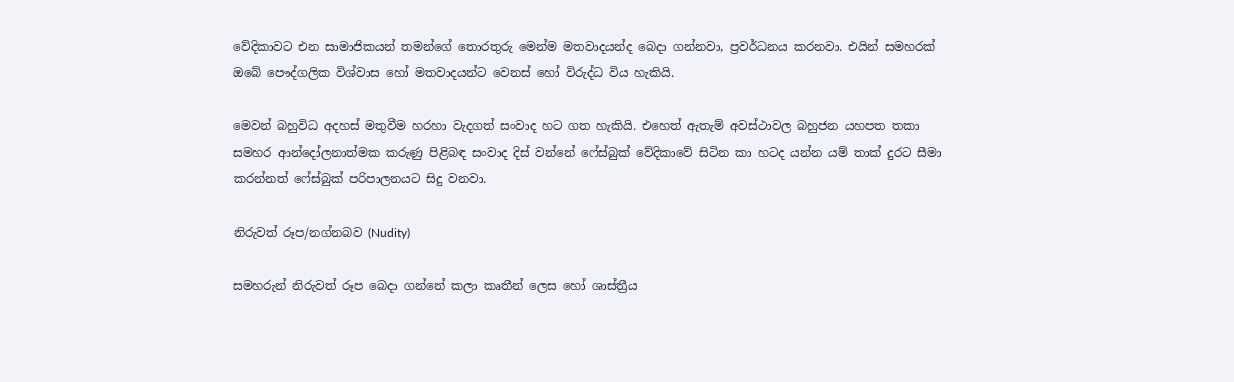වේදිකාවට එන සාමාජිකයන් තමන්ගේ තොරතුරු මෙන්ම මතවාදයන්ද බෙදා ගන්නවා, ප්‍රවර්ධනය කරනවා. එයින් සමහරක් ඔබේ පෞද්ගලික විශ්වාස හෝ මතවාදයන්ට වෙනස් හෝ විරුද්ධ විය හැකියි.

මෙවන් බහුවිධ අදහස් මතුවීම හරහා වැදගත් සංවාද හට ගත හැකියි. එහෙත් ඇතැම් අවස්ථාවල බහුජන යහපත තකා සමහර ආන්දෝලනාත්මක කරුණු පිළිබඳ සංවාද දිස් වන්නේ ෆේස්බුක් වේදිකාවේ සිටින කා හටද යන්න යම් තාක් දුරට සීමා කරන්නත් ෆේස්බුක් පරිපාලනයට සිදු වනවා.

නිරුවත් රූප/නග්නබව (Nudity)

සමහරුන් නිරුවත් රූප බෙදා ගන්නේ කලා කෘතීන් ලෙස හෝ ශාස්ත්‍රීය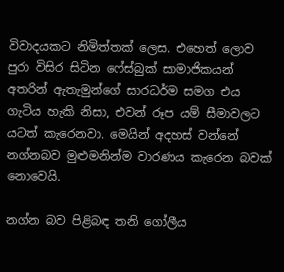විවාදයකට නිමිත්තක් ලෙස. එහෙත් ලොව පුරා විසිර සිටින ෆේස්බුක් සාමාජිකයන් අතරින් ඇතැමුන්ගේ සාරධර්ම සමග එය ගැටිය හැකි නිසා, එවන් රූප යම් සීමාවලට යටත් කැරෙනවා. මෙයින් අදහස් වන්නේ නග්නබව මුළුමනින්ම වාරණය කැරෙන බවක් නොවෙයි.

නග්න බව පිළිබඳ තනි ගෝලීය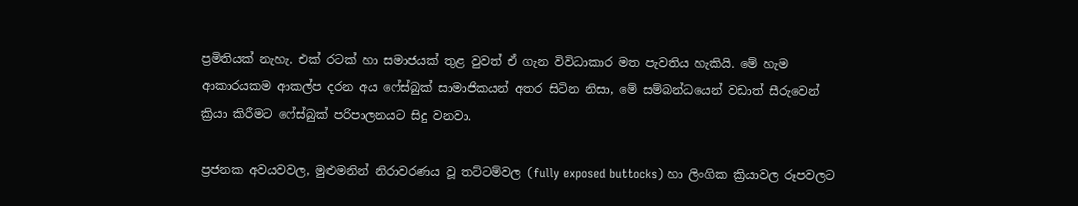ප්‍රමිතියක් නැහැ. එක් රටක් හා සමාජයක් තුළ වුවත් ඒ ගැන විවිධාකාර මත පැවතිය හැකියි. මේ හැම ආකාරයකම ආකල්ප දරන අය ෆේස්බුක් සාමාජිකයන් අතර සිටින නිසා, මේ සම්බන්ධයෙන් වඩාත් සීරුවෙන් ක්‍රියා කිරීමට ෆේස්බුක් පරිපාලනයට සිදු වනවා.

ප්‍රජනක අවයවවල, මුළුමනින් නිරාවරණය වූ තට්ටම්වල (fully exposed buttocks) හා ලිංගික ක්‍රියාවල රූපවලට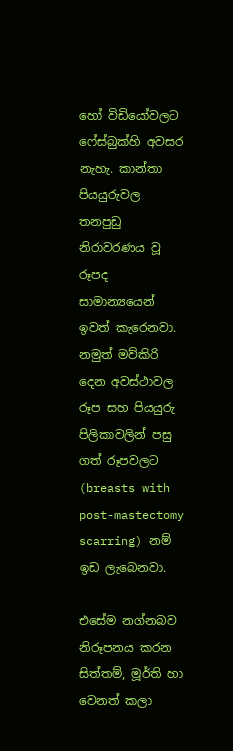හෝ විඩියෝවලට ෆේස්බුක්හි අවසර නැහැ. කාන්තා පියයුරුවල තනපුඩු නිරාවරණය වූ රූපද සාමාන්‍යයෙන් ඉවත් කැරෙනවා. නමුත් මව්කිරි දෙන අවස්ථාවල රූප සහ පියයුරු පිලිකාවලින් පසු ගත් රූපවලට (breasts with post-mastectomy scarring) නම් ඉඩ ලැබෙනවා.

එසේම නග්නබව නිරූපනය කරන සිත්තම්, මූර්ති හා වෙනත් කලා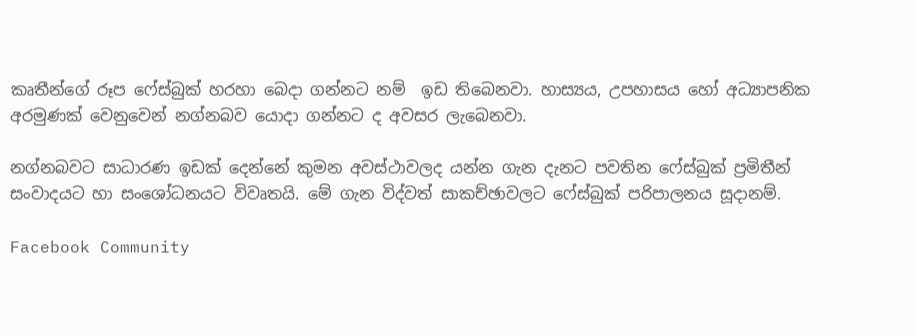කෘතීන්ගේ රූප ෆේස්බුක් හරහා බෙදා ගන්නට නම්  ඉඩ තිබෙනවා. හාස්‍යය, උපහාසය හෝ අධ්‍යාපනික අරමුණක් වෙනුවෙන් නග්නබව යොදා ගන්නට ද අවසර ලැබෙනවා.

නග්නබවට සාධාරණ ඉඩක් දෙන්නේ කුමන අවස්ථාවලද යන්න ගැන දැනට පවතින ෆේස්බුක් ප්‍රමිතීන් සංවාදයට හා සංශෝධනයට විවෘතයි. මේ ගැන විද්වත් සාකච්ඡාවලට ෆේස්බුක් පරිපාලනය සූදානම්.

Facebook Community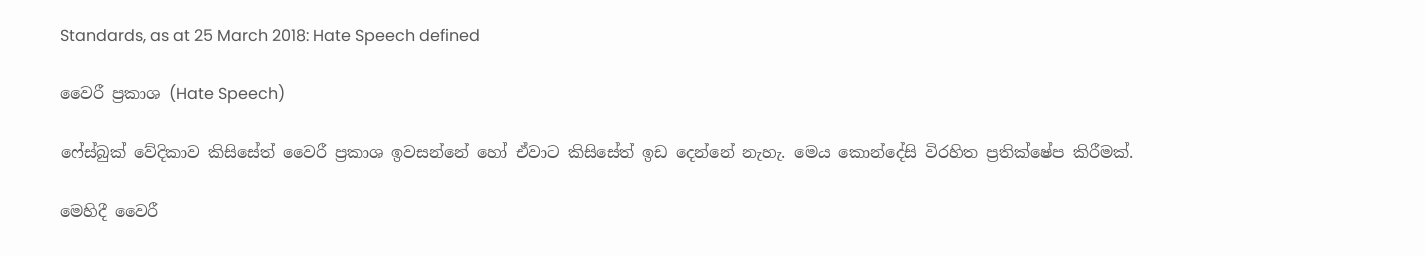Standards, as at 25 March 2018: Hate Speech defined

වෛරී ප්‍රකාශ (Hate Speech)

ෆේස්බුක් වේදිකාව කිසිසේත් වෛරී ප්‍රකාශ ඉවසන්නේ හෝ ඒවාට කිසිසේත් ඉඩ දෙන්නේ නැහැ. මෙය කොන්දේසි විරහිත ප්‍රතික්ෂේප කිරීමක්.

මෙහිදී වෛරී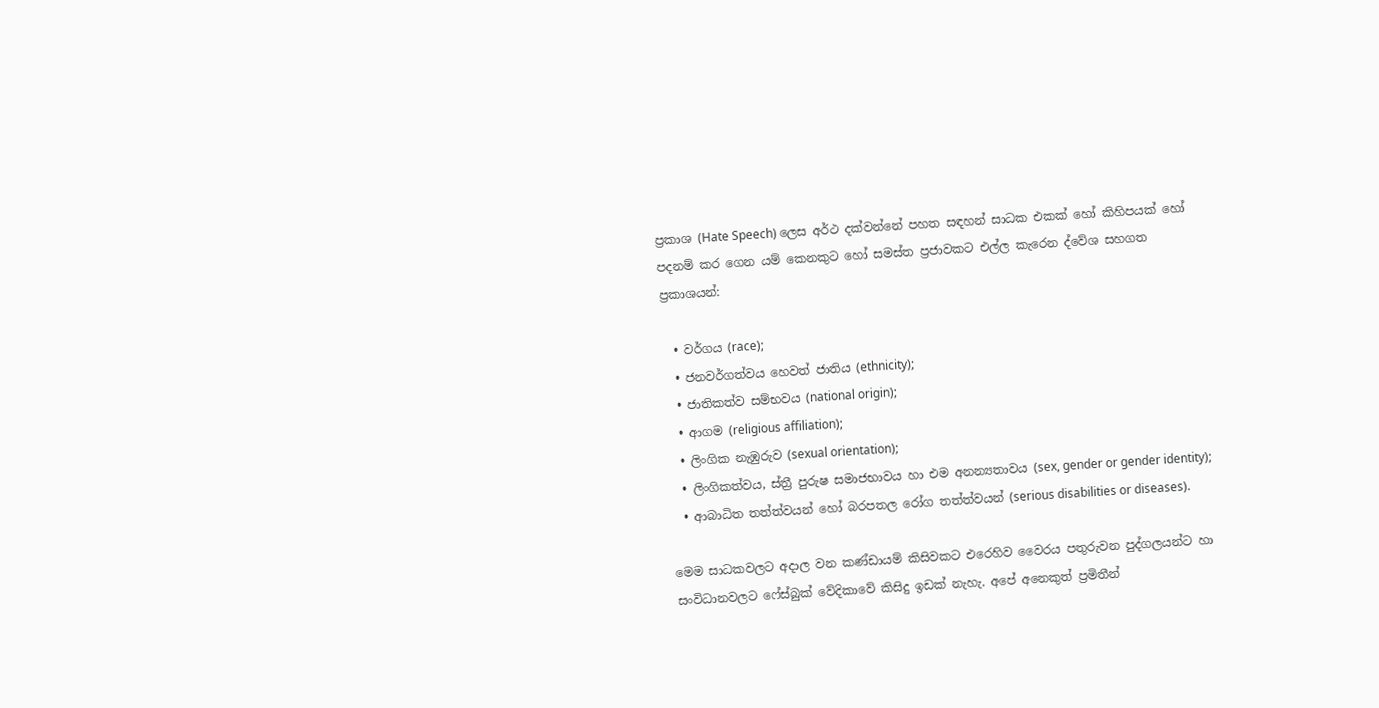ප්‍රකාශ (Hate Speech) ලෙස අර්ථ දක්වන්නේ පහත සඳහන් සාධක එකක් හෝ කිහිපයක් හෝ පදනම් කර ගෙන යම් කෙනකුට හෝ සමස්ත ප්‍රජාවකට එල්ල කැරෙන ද්වේශ සහගත ප්‍රකාශයන්:

  • වර්ගය (race);
  • ජනවර්ගත්වය හෙවත් ජාතිය (ethnicity);
  • ජාතිකත්ව සම්භවය (national origin);
  • ආගම (religious affiliation);
  • ලිංගික නැඹුරුව (sexual orientation);
  • ලිංගිකත්වය, ස්ත්‍රී පුරුෂ සමාජභාවය හා එම අනන්‍යතාවය (sex, gender or gender identity);
  • ආබාධිත තත්ත්වයන් හෝ බරපතල රෝග තත්ත්වයන් (serious disabilities or diseases).

මෙම සාධකවලට අදාල වන කණ්ඩායම් කිසිවකට එරෙහිව වෛරය පතුරුවන පුද්ගලයන්ට හා සංවිධානවලට ෆේස්බුක් වේදිකාවේ කිසිදු ඉඩක් නැහැ. අපේ අනෙකුත් ප්‍රමිතීන්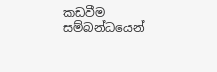කඩවීම සම්බන්ධයෙන්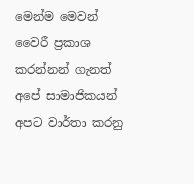මෙන්ම මෙවන් වෛරී ප්‍රකාශ කරන්නන් ගැනත් අපේ සාමාජිකයන් අපට වාර්තා කරනු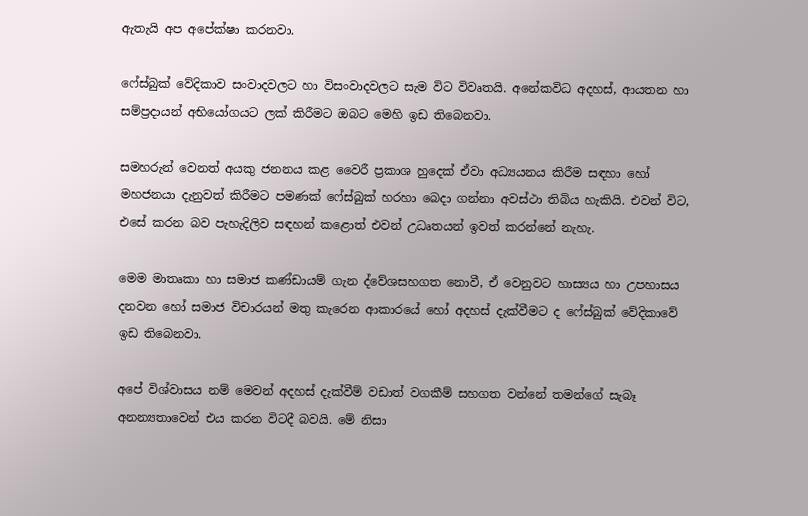ඇතැයි අප අපේක්ෂා කරනවා.

ෆේස්බුක් වේදිකාව සංවාදවලට හා විසංවාදවලට සැම විට විවෘතයි. අනේකවිධ අදහස්, ආයතන හා සම්ප්‍රදායන් අභියෝගයට ලක් කිරීමට ඔබට මෙහි ඉඩ තිබෙනවා.

සමහරුන් වෙනත් අයකු ජනනය කළ වෛරී ප්‍රකාශ හුදෙක් ඒවා අධ්‍යයනය කිරීම සඳහා හෝ මහජනයා දැනුවත් කිරීමට පමණක් ෆේස්බුක් හරහා බෙදා ගන්නා අවස්ථා තිබිය හැකියි. එවන් විට, එසේ කරන බව පැහැදිලිව සඳහන් කළොත් එවන් උධෘතයන් ඉවත් කරන්නේ නැහැ.

මෙම මාතෘකා හා සමාජ කණ්ඩායම් ගැන ද්වේශසහගත නොවී, ඒ වෙනුවට හාස්‍යය හා උපහාසය දනවන හෝ සමාජ විචාරයන් මතු කැරෙන ආකාරයේ හෝ අදහස් දැක්වීමට ද ෆේස්බුක් වේදිකාවේ ඉඩ තිබෙනවා.

අපේ විශ්වාසය නම් මෙවන් අදහස් දැක්වීම් වඩාත් වගකීම් සහගත වන්නේ තමන්ගේ සැබෑ අනන්‍යතාවෙන් එය කරන විටදී බවයි. මේ නිසා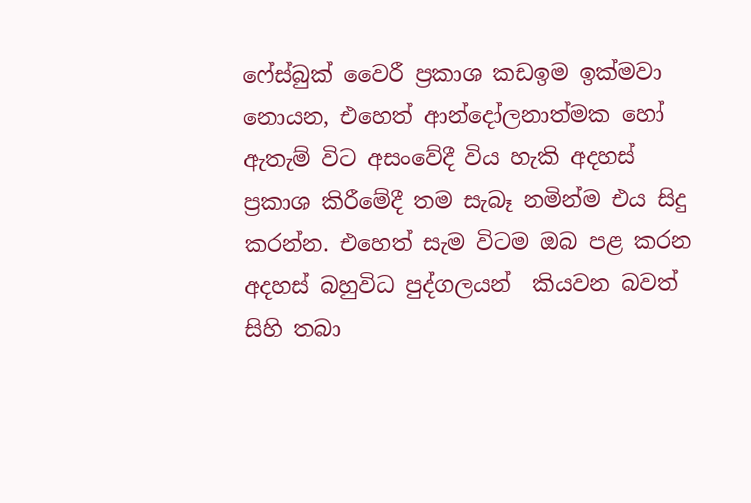ෆේස්බුක් වෛරී ප්‍රකාශ කඩඉම ඉක්මවා නොයන, එහෙත් ආන්දෝලනාත්මක හෝ ඇතැම් විට අසංවේදී විය හැකි අදහස් ප්‍රකාශ කිරීමේදී තම සැබෑ නමින්ම එය සිදු කරන්න. එහෙත් සැම විටම ඔබ පළ කරන අදහස් බහුවිධ පුද්ගලයන්  කියවන බවත් සිහි තබා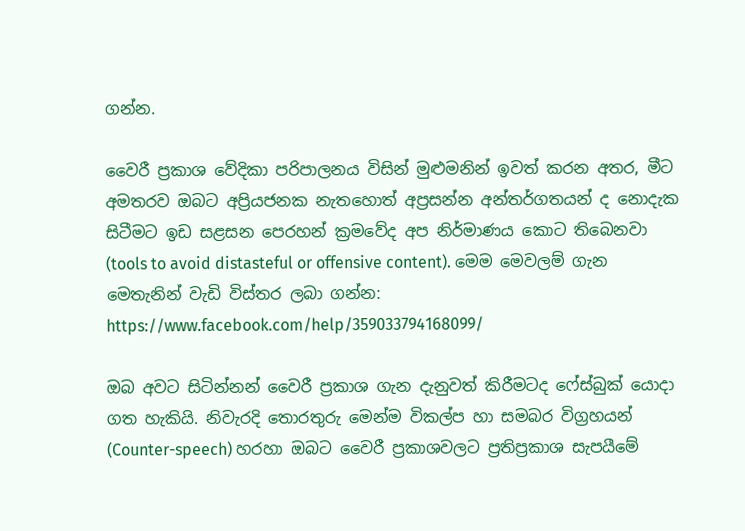ගන්න.

වෛරී ප්‍රකාශ වේදිකා පරිපාලනය විසින් මුළුමනින් ඉවත් කරන අතර, මීට අමතරව ඔබට අප්‍රියජනක නැතහොත් අප්‍රසන්න අන්තර්ගතයන් ද නොදැක සිටීමට ඉඩ සළසන පෙරහන් ක්‍රමවේද අප නිර්මාණය කොට තිබෙනවා (tools to avoid distasteful or offensive content). මෙම මෙවලම් ගැන මෙතැනින් වැඩි විස්තර ලබා ගන්න: https://www.facebook.com/help/359033794168099/

ඔබ අවට සිටින්නන් වෛරී ප්‍රකාශ ගැන දැනුවත් කිරීමටද ෆේස්බුක් යොදා ගත හැකියි. නිවැරදි තොරතුරු මෙන්ම විකල්ප හා සමබර විග්‍රහයන් (Counter-speech) හරහා ඔබට වෛරී ප්‍රකාශවලට ප්‍රතිප්‍රකාශ සැපයීමේ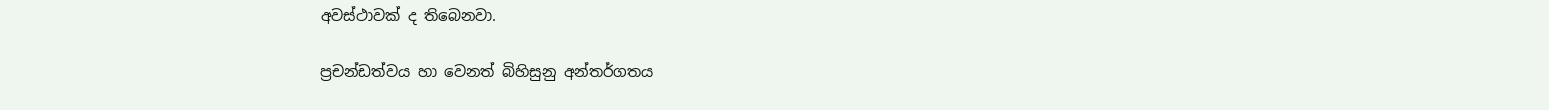අවස්ථාවක් ද තිබෙනවා.

ප්‍රචන්ඩත්වය හා වෙනත් බිහිසුනු අන්තර්ගතය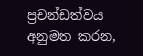ප්‍රචන්ඩත්වය අනුමත කරන,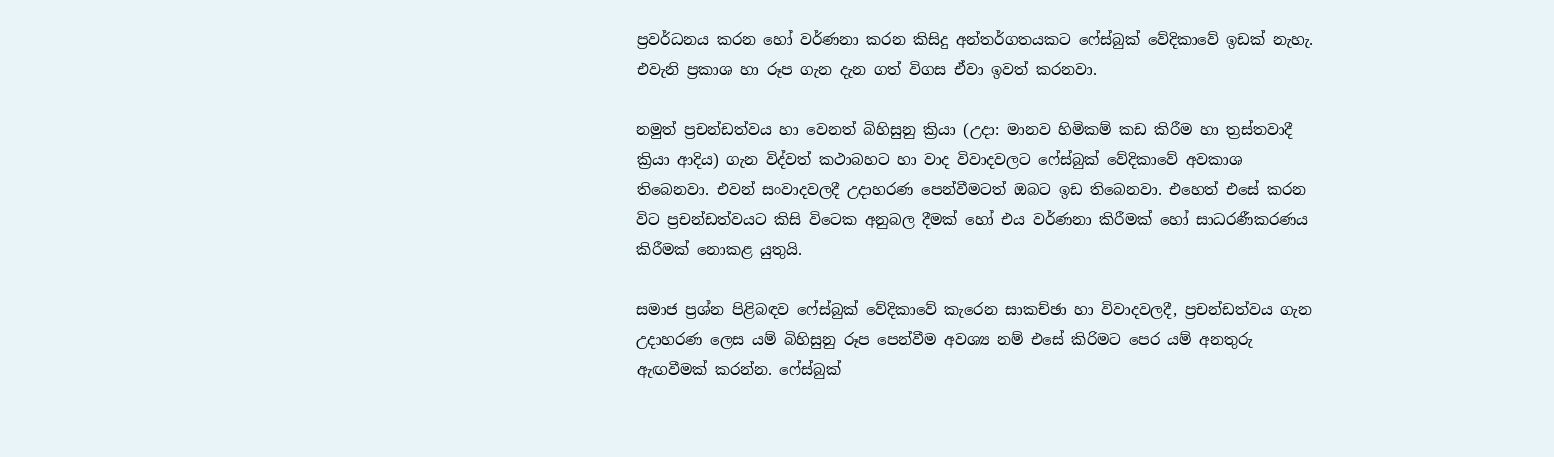ප්‍රවර්ධනය කරන හෝ වර්ණනා කරන කිසිදු අන්තර්ගතයකට ෆේස්බුක් වේදිකාවේ ඉඩක් නැහැ. එවැනි ප්‍රකාශ හා රූප ගැන දැන ගත් විගස ඒවා ඉවත් කරනවා.

නමුත් ප්‍රචන්ඩත්වය හා වෙනත් බිහිසුනු ක්‍රියා (උදා: මානව හිමිකම් කඩ කිරීම හා ත්‍රස්තවාදී ක්‍රියා ආදිය) ගැන විද්වත් කථාබහට හා වාද විවාදවලට ෆේස්බුක් වේදිකාවේ අවකාශ තිබෙනවා. එවන් සංවාදවලදී උදාහරණ පෙන්වීමටත් ඔබට ඉඩ තිබෙනවා. එහෙත් එසේ කරන විට ප්‍රචන්ඩත්වයට කිසි විටෙක අනුබල දීමක් හෝ එය වර්ණනා කිරීමක් හෝ සාධරණීකරණය කිරීමක් නොකළ යුතුයි.

සමාජ ප්‍රශ්න පිළිබඳව ෆේස්බුක් වේදිකාවේ කැරෙන සාකච්ඡා හා විවාදවලදී, ප්‍රචන්ඩත්වය ගැන උදාහරණ ලෙස යම් බිහිසුනු රූප පෙන්වීම අවශ්‍ය නම් එසේ කිරිමට පෙර යම් අනතුරු ඇඟවීමක් කරන්න. ෆේස්බුක්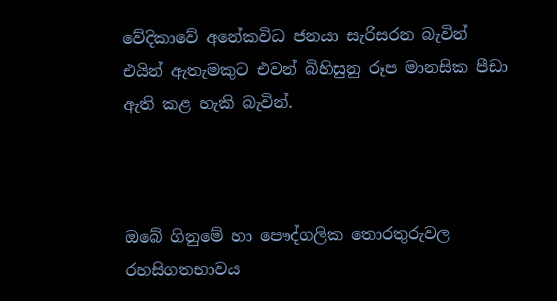වේදිකාවේ අනේකවිධ ජනයා සැරිසරන බැවින් එයින් ඇතැමකුට එවන් බිහිසුනු රූප මානසික පීඩා ඇති කළ හැකි බැවින්.



ඔබේ ගිනුමේ හා පෞද්ගලික තොරතුරුවල රහසිගතභාවය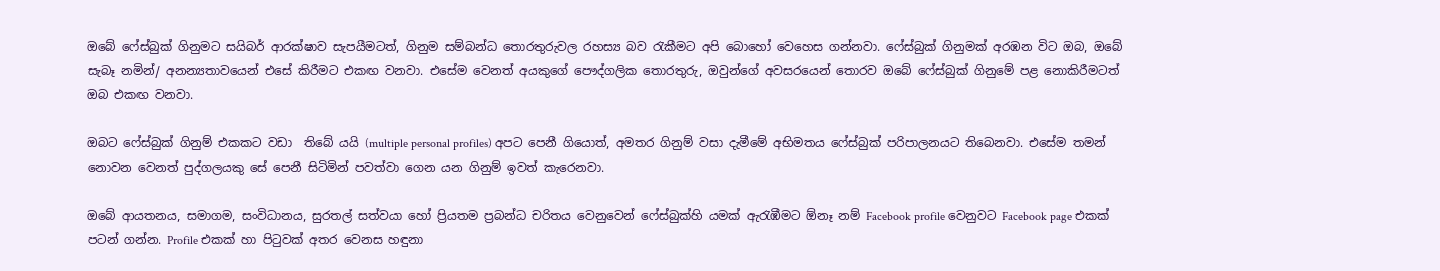ඔබේ ෆේස්බුක් ගිනුමට සයිබර් ආරක්ෂාව සැපයීමටත්, ගිනුම සම්බන්ධ තොරතුරුවල රහස්‍ය බව රැකීමට අපි බොහෝ වෙහෙස ගන්නවා. ෆේස්බුක් ගිනුමක් අරඹන විට ඔබ, ඔබේ සැබෑ නමින්/ අනන්‍යතාවයෙන් එසේ කිරීමට එකඟ වනවා. එසේම වෙනත් අයකුගේ පෞද්ගලික තොරතුරු, ඔවුන්ගේ අවසරයෙන් තොරව ඔබේ ෆේස්බුක් ගිනුමේ පළ නොකිරීමටත් ඔබ එකඟ වනවා.

ඔබට ෆේස්බුක් ගිනුම් එකකට වඩා  තිබේ යයි (multiple personal profiles) අපට පෙනී ගියොත්, අමතර ගිනුම් වසා දැමීමේ අභිමතය ෆේස්බුක් පරිපාලනයට තිබෙනවා. එසේම තමන් නොවන වෙනත් පුද්ගලයකු සේ පෙනී සිටිමින් පවත්වා ගෙන යන ගිනුම් ඉවත් කැරෙනවා.

ඔබේ ආයතනය, සමාගම, සංවිධානය, සුරතල් සත්වයා හෝ ප්‍රියතම ප්‍රබන්ධ චරිතය වෙනුවෙන් ෆේස්බුක්හි යමක් ඇරැඹීමට ඕනෑ නම් Facebook profile වෙනුවට Facebook page එකක් පටන් ගන්න. Profile එකක් හා පිටුවක් අතර වෙනස හඳුනා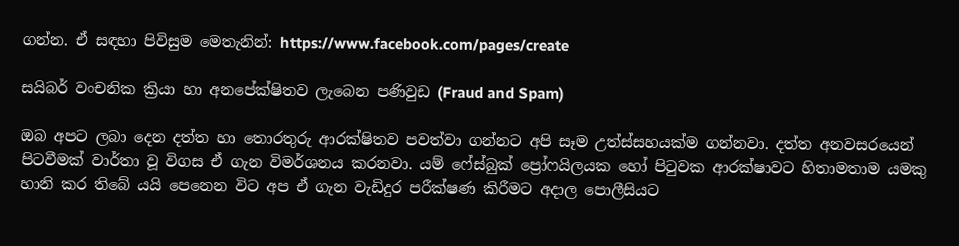ගන්න. ඒ සඳහා පිවිසුම මෙතැනින්: https://www.facebook.com/pages/create

සයිබර් වංචනික ක්‍රියා හා අනපේක්ෂිතව ලැබෙන පණිවුඩ (Fraud and Spam)

ඔබ අපට ලබා දෙන දත්ත හා තොරතුරු ආරක්ෂිතව පවත්වා ගන්නට අපි සෑම උත්ස්සහයක්ම ගන්නවා. දත්ත අනවසරයෙන් පිටවීමක් වාර්තා වූ විගස ඒ ගැන විමර්ශනය කරනවා. යම් ෆේස්බුක් ප්‍රෝෆයිලයක හෝ පිටුවක ආරක්ෂාවට හිතාමතාම යමකු හානි කර තිබේ යයි පෙනෙන විට අප ඒ ගැන වැඩිදුර පරීක්ෂණ කිරීමට අදාල පොලීසියට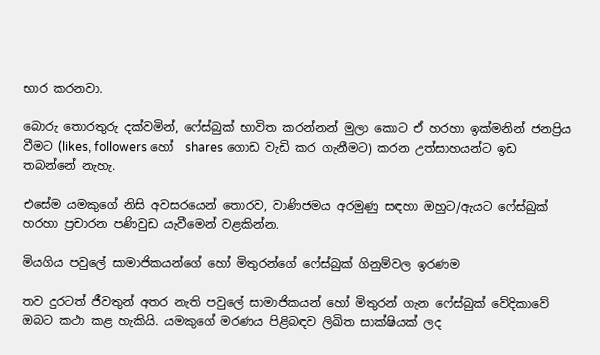භාර කරනවා.

බොරු තොරතුරු දක්වමින්, ෆේස්බුක් භාවිත කරන්නන් මුලා කොට ඒ හරහා ඉක්මනින් ජනප්‍රිය වීමට (likes, followers හෝ  shares ගොඩ වැඩි කර ගැනීමට) කරන උත්සාහයන්ට ඉඩ තබන්නේ නැහැ.

එසේම යමකුගේ නිසි අවසරයෙන් තොරව, වාණිජමය අරමුණු සඳහා ඔහුට/ඇයට ෆේස්බුක් හරහා ප්‍රචාරන පණිවුඩ යැවීමෙන් වළකින්න.

මියගිය පවුලේ සාමාජිකයන්ගේ හෝ මිතුරන්ගේ ෆේස්බුක් ගිනුම්වල ඉරණම

තව දුරටත් ජීවතුන් අතර නැති පවුලේ සාමාජිකයන් හෝ මිතුරන් ගැන ෆේස්බුක් වේදිකාවේ ඔබට කථා කළ හැකියි. යමකුගේ මරණය පිළිබඳව ලිඛිත සාක්ෂියක් ලද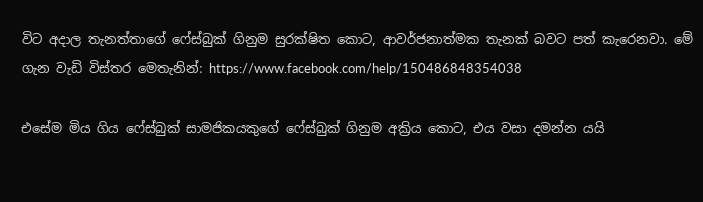විට අදාල තැනත්තාගේ ෆේස්බුක් ගිනුම සුරක්ෂිත කොට, ආවර්ජනාත්මක තැනක් බවට පත් කැරෙනවා. මේ ගැන වැඩි විස්තර මෙතැනින්: https://www.facebook.com/help/150486848354038

එසේම මිය ගිය ෆේස්බුක් සාමජිකයකුගේ ෆේස්බුක් ගිනුම අක්‍රිය කොට, එය වසා දමන්න යයි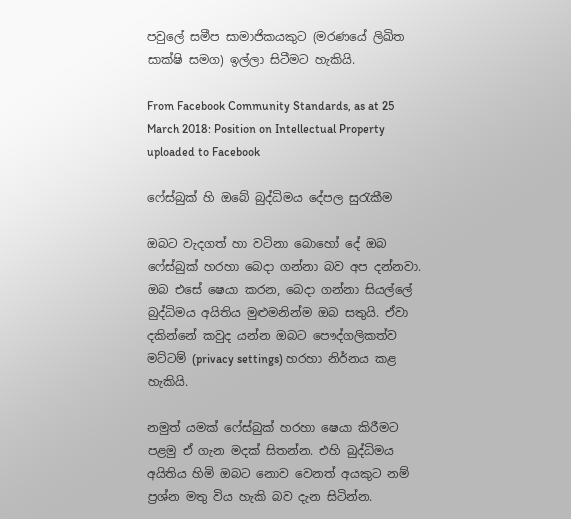පවුලේ සමීප සාමාජිකයකුට (මරණයේ ලිඛිත සාක්ෂි සමග) ඉල්ලා සිටීමට හැකියි.

From Facebook Community Standards, as at 25 March 2018: Position on Intellectual Property uploaded to Facebook

ෆේස්බුක් හි ඔබේ බුද්ධිමය දේපල සුරැකීම

ඔබට වැදගත් හා වටිනා බොහෝ දේ ඔබ ෆේස්බුක් හරහා බෙදා ගන්නා බව අප දන්නවා. ඔබ එසේ ෂෙයා කරන, බෙදා ගන්නා සියල්ලේ බුද්ධිමය අයිතිය මුළුමනින්ම ඔබ සතුයි. ඒවා දකින්නේ කවුද යන්න ඔබට පෞද්ගලිකත්ව මට්ටම් (privacy settings) හරහා නිර්නය කළ හැකියි.

නමුත් යමක් ෆේස්බුක් හරහා ෂෙයා කිරීමට පළමු ඒ ගැන මදක් සිතන්න. එහි බුද්ධිමය අයිතිය හිමි ඔබට නොව වෙනත් අයකුට නම් ප්‍රශ්න මතු විය හැකි බව දැන සිටින්න.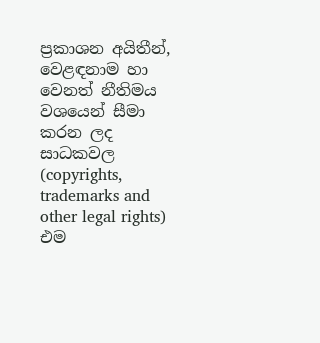ප්‍රකාශන අයිතීන්, වෙළඳනාම හා වෙනත් නීතිමය වශයෙන් සීමා කරන ලද සාධකවල (copyrights, trademarks and other legal rights) එම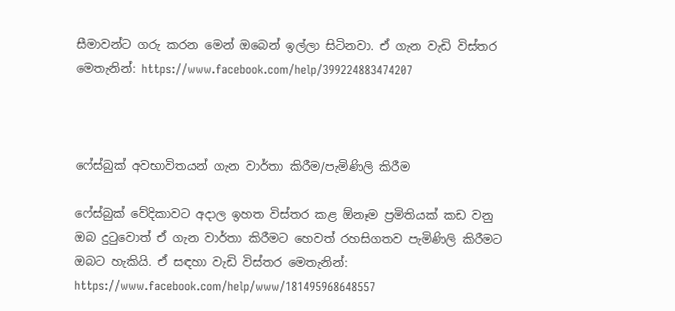සීමාවන්ට ගරු කරන මෙන් ඔබෙන් ඉල්ලා සිටිනවා. ඒ ගැන වැඩි විස්තර මෙතැනින්: https://www.facebook.com/help/399224883474207



ෆේස්බුක් අවභාවිතයන් ගැන වාර්තා කිරීම/පැමිණිලි කිරීම

ෆේස්බුක් වේදිකාවට අදාල ඉහත විස්තර කළ ඕනෑම ප්‍රමිතියක් කඩ වනු ඔබ දුටුවොත් ඒ ගැන වාර්තා කිරීමට හෙවත් රහසිගතව පැමිණිලි කිරීමට ඔබට හැකියි. ඒ සඳහා වැඩි විස්තර මෙතැනින්: https://www.facebook.com/help/www/181495968648557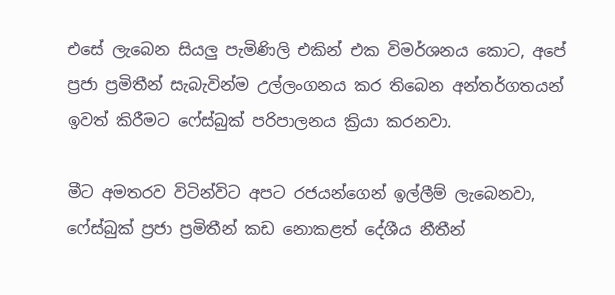එසේ ලැබෙන සියලු පැමිණිලි එකින් එක විමර්ශනය කොට, අපේ ප්‍රජා ප්‍රමිතීන් සැබැවින්ම උල්ලංගනය කර තිබෙන අන්තර්ගතයන් ඉවත් කිරීමට ෆේස්බුක් පරිපාලනය ක්‍රියා කරනවා.

මීට අමතරව විටින්විට අපට රජයන්ගෙන් ඉල්ලීම් ලැබෙනවා, ෆේස්බුක් ප්‍රජා ප්‍රමිතීන් කඩ නොකළත් දේශීය නීතීන්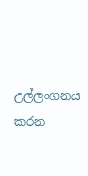උල්ලංගනය කරන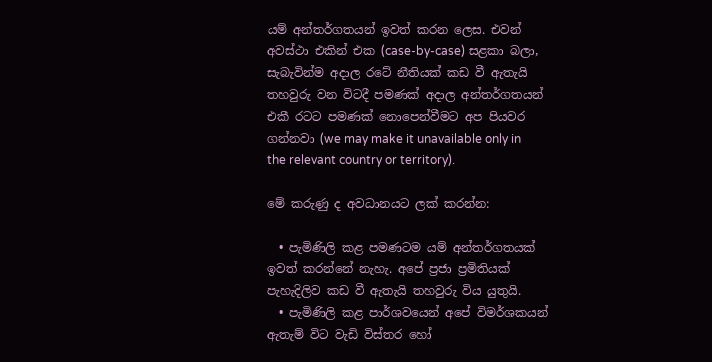යම් අන්තර්ගතයන් ඉවත් කරන ලෙස. එවන් අවස්ථා එකින් එක (case-by-case) සළකා බලා, සැබැවින්ම අදාල රටේ නීතියක් කඩ වී ඇතැයි තහවුරු වන විටදී පමණක් අදාල අන්තර්ගතයන් එකී රටට පමණක් නොපෙන්වීමට අප පියවර ගන්නවා (we may make it unavailable only in the relevant country or territory).

මේ කරුණු ද අවධානයට ලක් කරන්න:

  • පැමිණිලි කළ පමණටම යම් අන්තර්ගතයක් ඉවත් කරන්නේ නැහැ. අපේ ප්‍රජා ප්‍රමිතියක් පැහැදිලිව කඩ වී ඇතැයි තහවුරු විය යුතුයි.
  • පැමිණිලි කළ පාර්ශවයෙන් අපේ විමර්ශකයන් ඇතැම් විට වැඩි විස්තර හෝ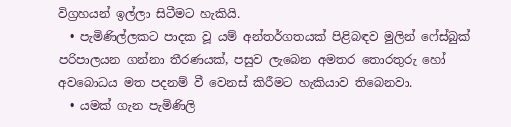විග්‍රහයන් ඉල්ලා සිටීමට හැකියි.
  • පැමිණිල්ලකට පාදක වූ යම් අන්තර්ගතයක් පිළිබඳව මුලින් ෆේස්බුක් පරිපාලයන ගන්නා තීරණයක්, පසුව ලැබෙන අමතර තොරතුරු හෝ අවබොධය මත පදනම් වී වෙනස් කිරීමට හැකියාව තිබෙනවා.
  • යමක් ගැන පැමිණිලි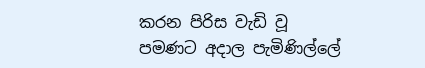කරන පිරිස වැඩි වූ පමණට අදාල පැමිණිල්ලේ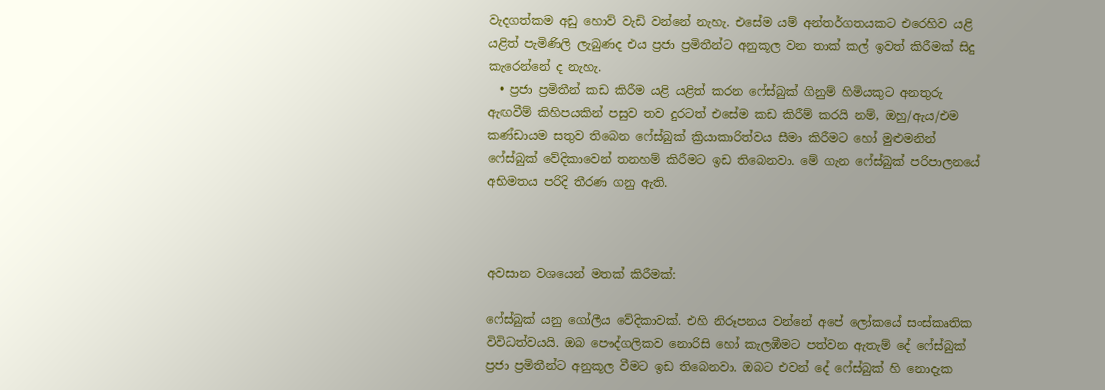වැදගත්කම අඩු හොව් වැඩි වන්නේ නැහැ. එසේම යම් අන්තර්ගතයකට එරෙහිව යළි යළිත් පැමිණිලි ලැබුණද එය ප්‍රජා ප්‍රමිතීන්ට අනුකූල වන තාක් කල් ඉවත් කිරීමක් සිදු කැරෙන්නේ ද නැහැ.
  • ප්‍රජා ප්‍රමිතීන් කඩ කිරීම යළි යළිත් කරන ෆේස්බුක් ගිනුම් හිමියකුට අනතුරු ඇඟවීම් කිහිපයකින් පසුව තව දුරටත් එසේම කඩ කිරීම් කරයි නම්, ඔහු/ඇය/එම කණ්ඩායම සතුව තිබෙන ෆේස්බුක් ක්‍රියාකාරිත්වය සීමා කිරීමට හෝ මුළුමනින් ෆේස්බුක් වේදිකාවෙන් තනහම් කිරීමට ඉඩ තිබෙනවා. මේ ගැන ෆේස්බුක් පරිපාලනයේ අභිමතය පරිදි තීරණ ගනු ඇති.



අවසාන වශයෙන් මතක් කිරීමක්:

ෆේස්බුක් යනු ගෝලීය වේදිකාවක්. එහි නිරූපනය වන්නේ අපේ ලෝකයේ සංස්කෘතික විවිධත්වයයි. ඔබ පෞද්ගලිකව නොරිසි හෝ කැලඹීමට පත්වන ඇතැම් දේ ෆේස්බුක් ප්‍රජා ප්‍රමිතීන්ට අනුකූල වීමට ඉඩ තිබෙනවා. ඔබට එවන් දේ ෆේස්බුක් හි නොදැක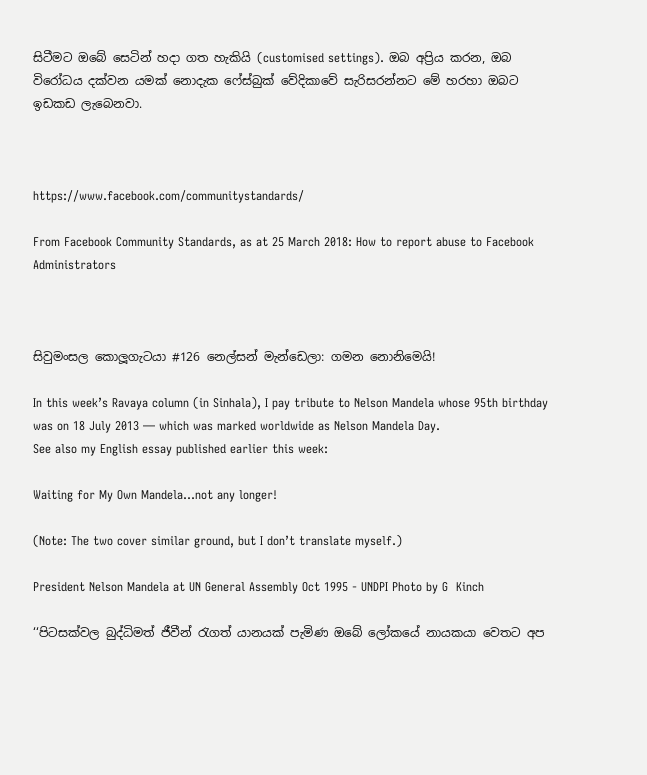සිටීමට ඔබේ සෙටින් හදා ගත හැකියි (customised settings). ඔබ අප්‍රිය කරන, ඔබ විරෝධය දක්වන යමක් නොදැක ෆේස්බුක් වේදිකාවේ සැරිසරන්නට මේ හරහා ඔබට ඉඩකඩ ලැබෙනවා.



https://www.facebook.com/communitystandards/

From Facebook Community Standards, as at 25 March 2018: How to report abuse to Facebook Administrators



සිවුමංසල කොලූගැටයා #126 නෙල්සන් මැන්ඩෙලා: ගමන නොනිමෙයි!

In this week’s Ravaya column (in Sinhala), I pay tribute to Nelson Mandela whose 95th birthday was on 18 July 2013 — which was marked worldwide as Nelson Mandela Day.
See also my English essay published earlier this week:

Waiting for My Own Mandela…not any longer!

(Note: The two cover similar ground, but I don’t translate myself.)

President Nelson Mandela at UN General Assembly Oct 1995 - UNDPI Photo by G  Kinch

‘‘පිටසක්වල බුද්ධිමත් ජීවීන් රැගත් යානයක් පැමිණ ඔබේ ලෝකයේ නායකයා වෙතට අප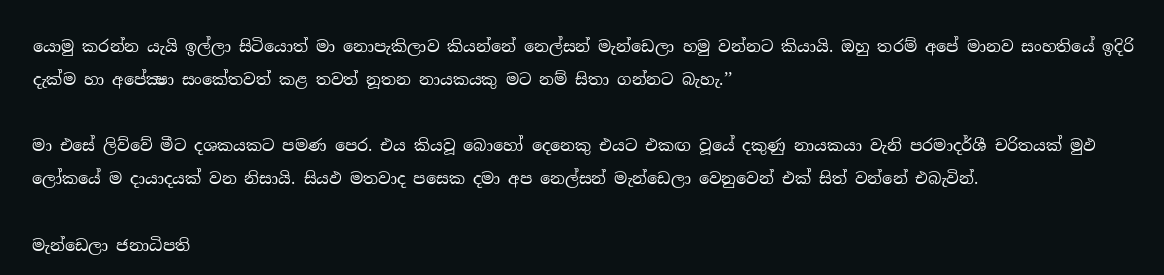යොමු කරන්න යැයි ඉල්ලා සිටියොත් මා නොපැකිලාව කියන්නේ නෙල්සන් මැන්ඩෙලා හමු වන්නට කියායි. ඔහු තරම් අපේ මානව සංහතියේ ඉදිරි දැක්ම හා අපේක්‍ෂා සංකේතවත් කළ තවත් නූතන නායකයකු මට නම් සිතා ගන්නට බැහැ.’’

මා එසේ ලිව්වේ මීට දශකයකට පමණ පෙර. එය කියවූ බොහෝ දෙනෙකු එයට එකඟ වූයේ දකුණු නායකයා වැනි පරමාදර්ශී චරිතයක් මුඵ ලෝකයේ ම දායාදයක් වන නිසායි. සියඵ මතවාද පසෙක දමා අප නෙල්සන් මැන්ඩෙලා වෙනුවෙන් එක් සිත් වන්නේ එබැවින්.

මැන්ඩෙලා ජනාධිපති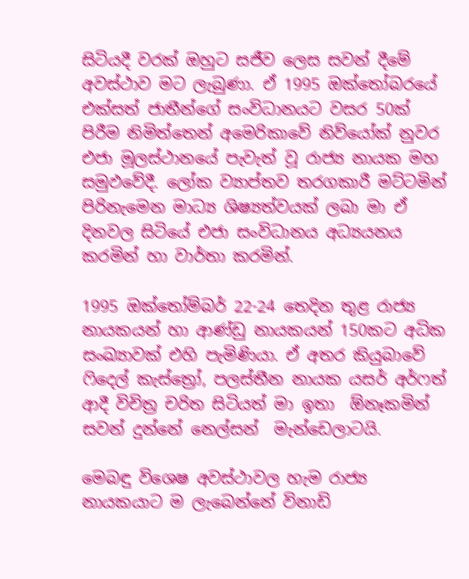සිටියදී වරක් ඔහුට සජීව ලෙස සවන් දීමේ අවස්ථාව මට ලැබුණා. ඒ 1995 ඔක්තෝබරයේ එක්සත් ජාතීන්ගේ සංවිධානයට වසර 50ක් පිරීම නිමිත්තෙන් අමෙරිකාවේ නිව්යෝක් නුවර එජා මූලස්ථානයේ පැවැත් වූ රාජ්‍ය නායක මහ සමුඵවේදී. ලෝක ව්‍යාප්තව තරගකාරී මට්ටමින් පිරිනැමෙන මාධ්‍ය ශිෂ්‍යත්වයක් ලබා මා ඒ දිනවල සිටියේ එජා සංවිධානය අධ්‍යයනය කරමින් හා වාර්තා කරමින්.

1995 ඔක්තෝම්බර් 22-24 තෙදින තුළ රාජ්‍ය නායකයන් හා ආණ්ඩු නායකයන් 150කට අධික සංඛ්‍යාවක් එහි පැමිණියා. ඒ අතර කියුබාවේ ෆිදෙල් කැස්ත්‍රෝ, පලස්තීන නායක යසර් අර්ෆත් ආදී විචිත්‍ර චරිත සිටියත් මා ඉතා  ඕනෑකමින් සවන් දුන්නේ නෙල්සන්  මැන්ඩෙලාටයි.

මෙබඳු විශෙෂ අවස්ථාවල හැම රාජ්‍ය නායකයාට ම ලැබෙන්නේ විනාඩි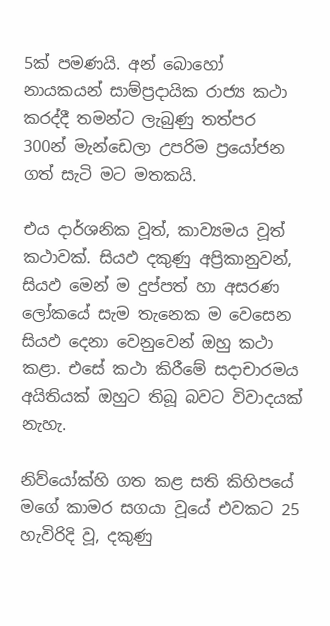5ක් පමණයි. අන් බොහෝ නායකයන් සාම්ප්‍රදායික රාජ්‍ය කථා කරද්දී තමන්ට ලැබුණු තත්පර 300න් මැන්ඩෙලා උපරිම ප්‍රයෝජන ගත් සැටි මට මතකයි.

එය දාර්ශනික වූත්, කාව්‍යමය වූත් කථාවක්. සියඵ දකුණු අප්‍රිකානුවන්, සියඵ මෙන් ම දුප්පත් හා අසරණ ලෝකයේ සැම තැනෙක ම වෙසෙන සියඵ දෙනා වෙනුවෙන් ඔහු කථා කළා. එසේ කථා කිරීමේ සදාචාරමය අයිතියක් ඔහුට තිබූ බවට විවාදයක් නැහැ.

නිව්යෝක්හි ගත කළ සති කිහිපයේ මගේ කාමර සගයා වූයේ එවකට 25 හැවිරිදි වූ, දකුණු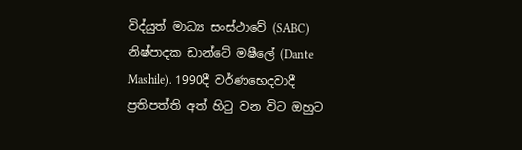විද්යුත් මාධ්‍ය සංස්ථාවේ (SABC) නිෂ්පාදක ඩාන්ටේ මෂීලේ (Dante Mashile). 1990දී වර්ණභෙදවාදී ප්‍රතිපත්ති අත් හිටු වන විට ඔහුට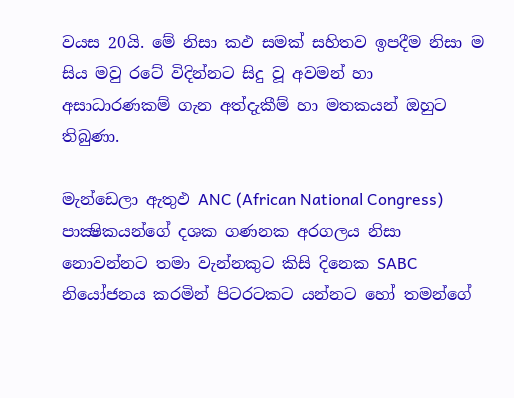වයස 20යි. මේ නිසා කඵ සමක් සහිතව ඉපදීම නිසා ම සිය මවු රටේ විදින්නට සිදු වූ අවමන් හා අසාධාරණකම් ගැන අත්දැකීම් හා මතකයන් ඔහුට තිබුණා.

මැන්ඩෙලා ඇතුඵ ANC (African National Congress) පාක්‍ෂිකයන්ගේ දශක ගණනක අරගලය නිසා නොවන්නට තමා වැන්නකුට කිසි දිනෙක SABC නියෝජනය කරමින් පිටරටකට යන්නට හෝ තමන්ගේ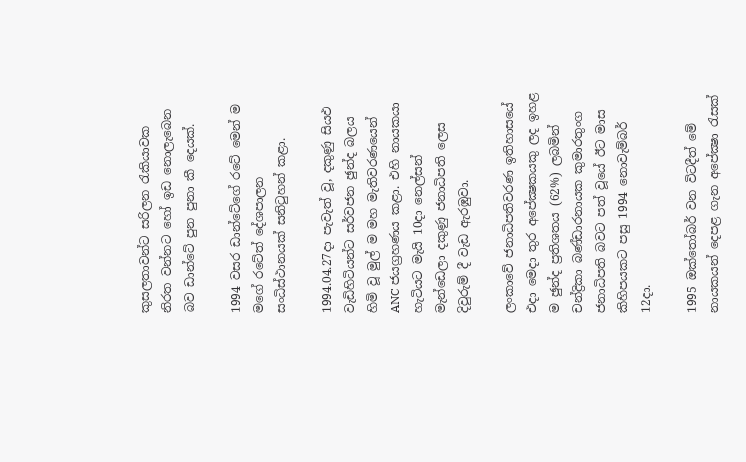කුසලතාවන්ට සරිලන රැකියාවක නිරත වන්නට හෝ ඉඩ නොලැබෙන බව ඩාන්ටේ පුන පුනා කී දෙයක්.

1994 වසර ඩාන්ටේගේ රටේ මෙන් ම මගේ රටේත් දේශපාලන සංධිස්ථානයක් සනිටුහන් කළා.

1994.04.27දා පැවැත් වූ, දකුණු සියඵ වැඩිහිටියන්ට සර්වජන ඡුන්ද බලය හිමි වූ මුල් ම මහ මැතිවරණයෙන් ANC ජයග්‍රහණය කළා. එහි නායකයා හැටියට මැයි 10දා නෙල්සන් මැන්ඩෙලා දකුණු ජනාධිපති ලෙස දිවුරුම් දී වැඩ ඇරඹුවා.

ලංකාවේ ජනාධිපතිවරණ ඉතිහාසයේ එදා මෙදා තුර අපේක්‍ෂකයකු ලද ඉහළ ම ඡුන්ද ප්‍රතිශතය (62%) ලබමින් චන්ද්‍රිකා බණ්ඩාරනායක කුමාරතුංග ජනාධිපති බවට පත් වූයේ ඊට මාස කිහිපයකට පසු 1994 නොවැම්බර් 12දා.

1995 ඔක්තෝබර් වන විටදීත් මේ නායකයන් දෙපළ ගැන අපේක්‍ෂා රැසක්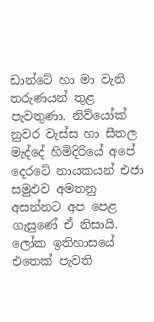ඩාන්ටේ හා මා වැනි තරුණයන් තුළ පැවතුණා. නිව්යෝක් නුවර වැස්ස හා සීතල මැද්දේ හිමිදිරියේ අපේ දෙරටේ නායකයන් එජා සමුඵව අමතනු අසන්නට අප පෙළ ගැසුණේ ඒ නිසායි. ලෝක ඉතිහාසයේ එතෙක් පැවති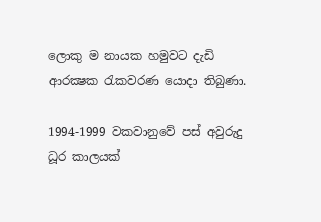ලොකු ම නායක හමුවට දැඩි ආරක්‍ෂක රැකවරණ යොදා තිබුණා.

1994-1999 වකවානුවේ පස් අවුරුදු ධූර කාලයක්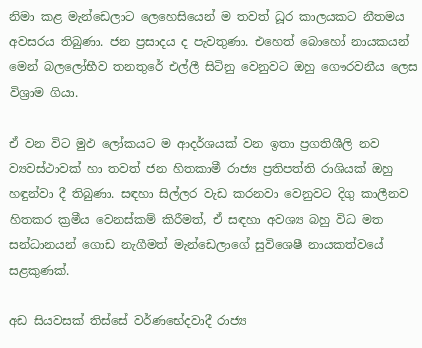නිමා කළ මැන්ඩෙලාට ලෙහෙසියෙන් ම තවත් ධූර කාලයකට නීතමය අවසරය තිබුණා. ජන ප්‍රසාදය ද පැවතුණා. එහෙත් බොහෝ නායකයන් මෙන් බලලෝභීව තනතුරේ එල්ලී සිටිනු වෙනුවට ඔහු ගෞරවනීය ලෙස විශ්‍රාම ගියා.

ඒ වන විට මුඵ ලෝකයට ම ආදර්ශයක් වන ඉතා ප්‍රගතිශීලි නව ව්‍යවස්ථාවක් හා තවත් ජන හිතකාමී රාජ්‍ය ප්‍රතිපත්ති රාශියක් ඔහු හඳුන්වා දී තිබුණා. සඳහා සිල්ලර වැඩ කරනවා වෙනුවට දිගු කාලීනව හිතකර ක්‍රමීය වෙනස්කම් කිරීමත්, ඒ සඳහා අවශ්‍ය බහු විධ මත සන්ධානයන් ගොඩ නැගීමත් මැන්ඩෙලාගේ සුවිශෙෂී නායකත්වයේ සළකුණක්.

අඩ සියවසක් තිස්සේ වර්ණභේදවාදී රාජ්‍ය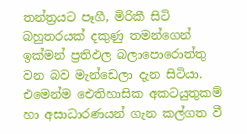තන්ත්‍රයට පෑගී, මිරිකී සිටි බහුතරයක් දකුණු තමන්ගෙන් ඉක්මන් ප්‍රතිඵල බලාපොරොත්තු වන බව මැන්ඩෙලා දැන සිටියා. එමෙන්ම ඓතිහාසික අකටයුතුකම් හා අසාධාරණයන් ගැන කල්ගත වී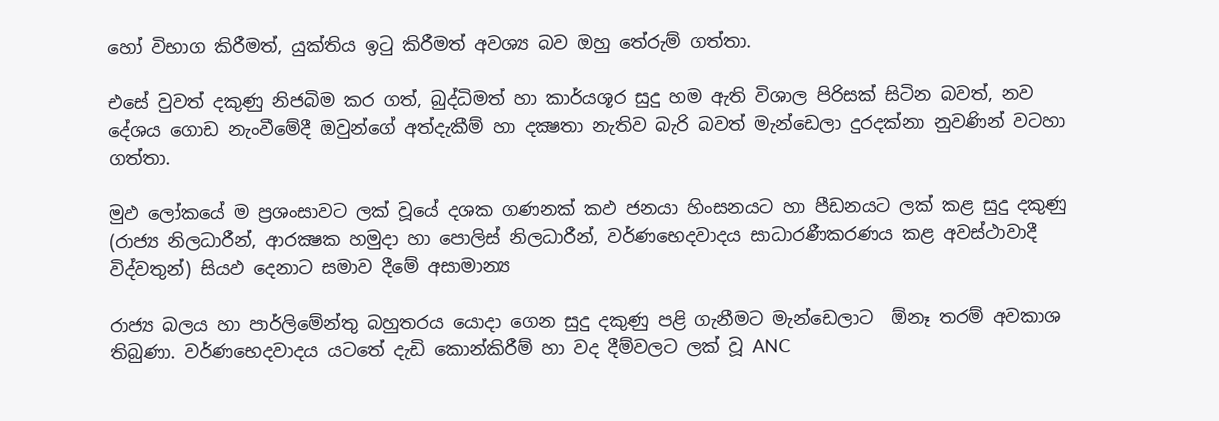හෝ විභාග කිරීමත්, යුක්තිය ඉටු කිරීමත් අවශ්‍ය බව ඔහු තේරුම් ගත්තා.

එසේ වුවත් දකුණු නිජබිම කර ගත්, බුද්ධිමත් හා කාර්යශූර සුදු හම ඇති විශාල පිරිසක් සිටින බවත්, නව දේශය ගොඩ නැංවීමේදී ඔවුන්ගේ අත්දැකීම් හා දක්‍ෂතා නැතිව බැරි බවත් මැන්ඩෙලා දුරදක්නා නුවණින් වටහා ගත්තා.

මුඵ ලෝකයේ ම ප්‍රශංසාවට ලක් වූයේ දශක ගණනක් කඵ ජනයා හිංසනයට හා පීඩනයට ලක් කළ සුදු දකුණු (රාජ්‍ය නිලධාරීන්, ආරක්‍ෂක හමුදා හා පොලිස් නිලධාරීන්, වර්ණභෙදවාදය සාධාරණීකරණය කළ අවස්ථාවාදී විද්වතුන්) සියඵ දෙනාට සමාව දීමේ අසාමාන්‍ය

රාජ්‍ය බලය හා පාර්ලිමේන්තු බහුතරය යොදා ගෙන සුදු දකුණු පළි ගැනීමට මැන්ඩෙලාට  ඕනෑ තරම් අවකාශ තිබුණා. වර්ණභෙදවාදය යටතේ දැඩි කොන්කිරීම් හා වද දීම්වලට ලක් වූ ANC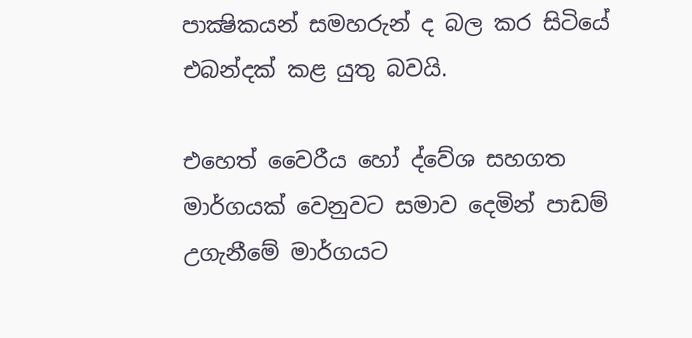පාක්‍ෂිකයන් සමහරුන් ද බල කර සිටියේ එබන්දක් කළ යුතු බවයි.

එහෙත් වෛරීය හෝ ද්වේශ සහගත මාර්ගයක් වෙනුවට සමාව දෙමින් පාඩම් උගැනීමේ මාර්ගයට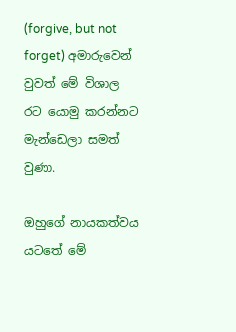(forgive, but not forget) අමාරුවෙන් වුවත් මේ විශාල රට යොමු කරන්නට මැන්ඩෙලා සමත් වුණා.

ඔහුගේ නායකත්වය යටතේ මේ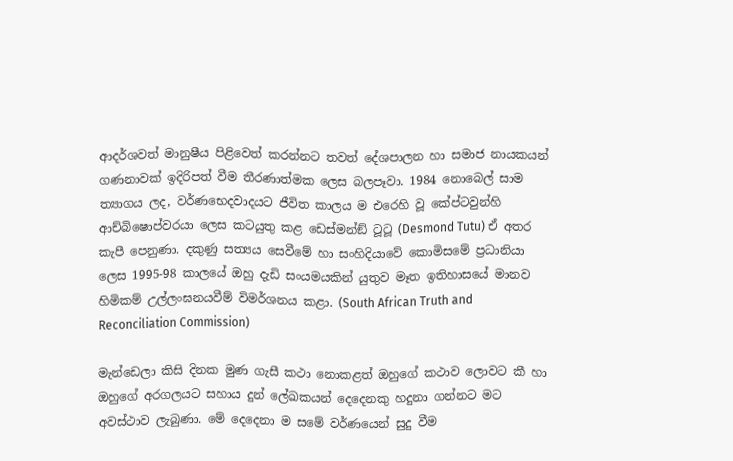ආදර්ශවත් මානුෂීය පිළිවෙත් කරන්නට තවත් දේශපාලන හා සමාජ නායකයන් ගණනාවක් ඉදිරිපත් වීම තීරණාත්මක ලෙස බලපෑවා. 1984 නොබෙල් සාම ත්‍යාගය ලද, වර්ණභෙදවාදයට ජීවිත කාලය ම එරෙහි වූ කේප්ටවුන්හි ආච්බිෂොප්වරයා ලෙස කටයුතු කළ ඩෙස්මන්ඞ් ටූටූ (Desmond Tutu) ඒ අතර කැපී පෙනුණා. දකුණු සත්‍යය සෙවීමේ හා සංහිදියාවේ කොමිසමේ ප්‍රධානියා ලෙස 1995-98 කාලයේ ඔහු දැඩි සංයමයකින් යුතුව මෑත ඉතිහාසයේ මානව හිමිකම් උල්ලංඝනයවීම් විමර්ශනය කළා. (South African Truth and Reconciliation Commission)

මැන්ඩෙලා කිසි දිනක මුණ ගැසී කථා නොකළත් ඔහුගේ කථාව ලොවට කී හා ඔහුගේ අරගලයට සහාය දුන් ලේඛකයන් දෙදෙනකු හදුනා ගන්නට මට අවස්ථාව ලැබුණා. මේ දෙදෙනා ම සමේ වර්ණයෙන් සුදු වීම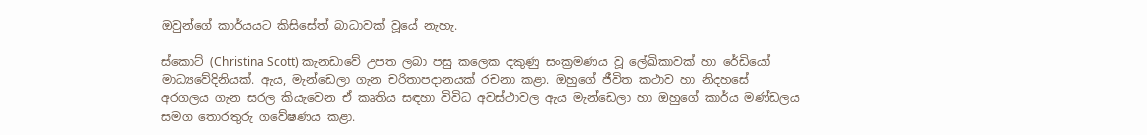ඔවුන්ගේ කාර්යයට කිසිසේත් බාධාවක් වූයේ නැහැ.

ස්කොට් (Christina Scott) කැනඩාවේ උපත ලබා පසු කලෙක දකුණු සංක්‍රමණය වූ ලේඛිකාවක් හා රේඩියෝ මාධ්‍යවේදිනියක්. ඇය, මැන්ඩෙලා ගැන චරිතාපදානයක් රචනා කළා. ඔහුගේ ජීවිත කථාව හා නිදහසේ අරගලය ගැන සරල කියැවෙන ඒ කෘතිය සඳහා විවිධ අවස්ථාවල ඇය මැන්ඩෙලා හා ඔහුගේ කාර්ය මණ්ඩලය සමග තොරතුරු ගවේෂණය කළා.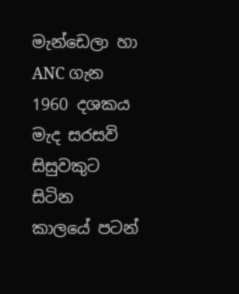මැන්ඩෙලා හා ANC ගැන 1960 දශකය මැද සරසවි සිසුවකුට සිටින කාලයේ පටන්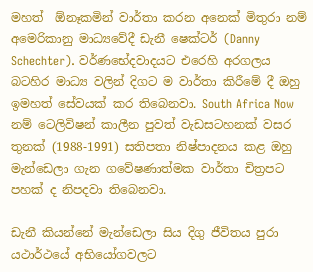මහත්  ඕනෑකමින් වාර්තා කරන අනෙක් මිතුරා නම් අමෙරිකානු මාධ්‍යවේදී ඩැනී ෂෙක්ටර් (Danny Schechter). වර්ණභේදවාදයට එරෙහි අරගලය බටහිර මාධ්‍ය වලින් දිගට ම වාර්තා කිරීමේ දී ඔහු ඉමහත් සේවයක් කර තිබෙනවා. South Africa Now නම් ටෙලිවිෂන් කාලීන පුවත් වැඩසටහනක් වසර තුනක් (1988-1991) සතිපතා නිෂ්පාදනය කළ ඔහු මැන්ඩෙලා ගැන ගවේෂණාත්මක වාර්තා චිත්‍රපට පහක් ද නිපදවා තිබෙනවා.

ඩැනී කියන්නේ මැන්ඩෙලා සිය දිගු ජීවිතය පුරා යථාර්ථයේ අභියෝගවලට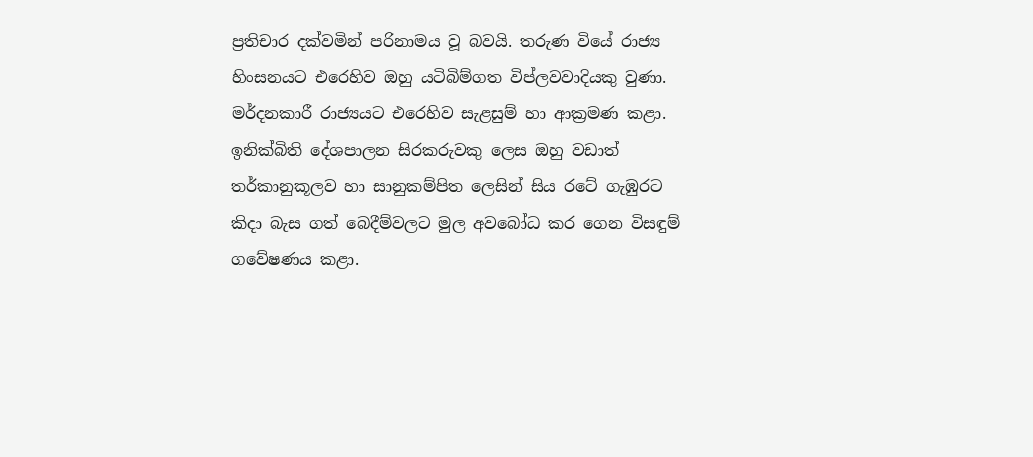ප්‍රතිචාර දක්වමින් පරිනාමය වූ බවයි. තරුණ වියේ රාජ්‍ය හිංසනයට එරෙහිව ඔහු යටිබිම්ගත විප්ලවවාදියකු වුණා. මර්දනකාරී රාජ්‍යයට එරෙහිව සැළසුම් හා ආක්‍රමණ කළා. ඉනික්බිති දේශපාලන සිරකරුවකු ලෙස ඔහු වඩාත් තර්කානුකූලව හා සානුකම්පිත ලෙසින් සිය රටේ ගැඹුරට කිදා බැස ගත් බෙදීම්වලට මුල අවබෝධ කර ගෙන විසඳුම් ගවේෂණය කළා.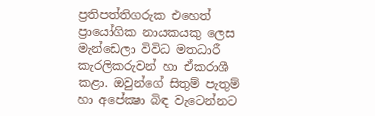ප්‍රතිපත්තිගරුක එහෙත් ප්‍රායෝගික නායකයකු ලෙස මැන්ඩෙලා විවිධ මතධාරී කැරලිකරුවන් හා ඒකරාශී කළා. ඔවුන්ගේ සිතුම් පැතුම් හා අපේක්‍ෂා බිඳ වැටෙන්නට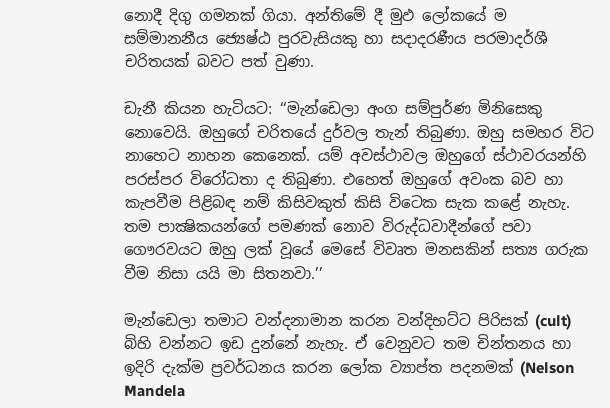නොදී දිගු ගමනක් ගියා. අන්තිමේ දී මුඵ ලෝකයේ ම සම්මානනීය ජ්‍යෙෂ්ඨ පුරවැසියකු හා සදාදරණීය පරමාදර්ශී චරිතයක් බවට පත් වුණා.

ඩැනී කියන හැටියට: ‘‘මැන්ඩෙලා අංග සම්පුර්ණ මිනිසෙකු නොවෙයි. ඔහුගේ චරිතයේ දුර්වල තැන් තිබුණා. ඔහු සමහර විට නාහෙට නාහන කෙනෙක්. යම් අවස්ථාවල ඔහුගේ ස්ථාවරයන්හි පරස්පර විරෝධතා ද තිබුණා. එහෙත් ඔහුගේ අවංක බව හා කැපවීම පිළිබඳ නම් කිසිවකුත් කිසි විටෙක සැක කළේ නැහැ. තම පාක්‍ෂිකයන්ගේ පමණක් නොව විරුද්ධවාදීන්ගේ පවා ගෞරවයට ඔහු ලක් වූයේ මෙසේ විවෘත මනසකින් සත්‍ය ගරුක වීම නිසා යයි මා සිතනවා.’’

මැන්ඩෙලා තමාට වන්දනාමාන කරන වන්දිභට්ට පිරිසක් (cult) බිහි වන්නට ඉඩ දුන්නේ නැහැ. ඒ වෙනුවට තම චින්තනය හා ඉදිරි දැක්ම ප්‍රවර්ධනය කරන ලෝක ව්‍යාප්ත පදනමක් (Nelson Mandela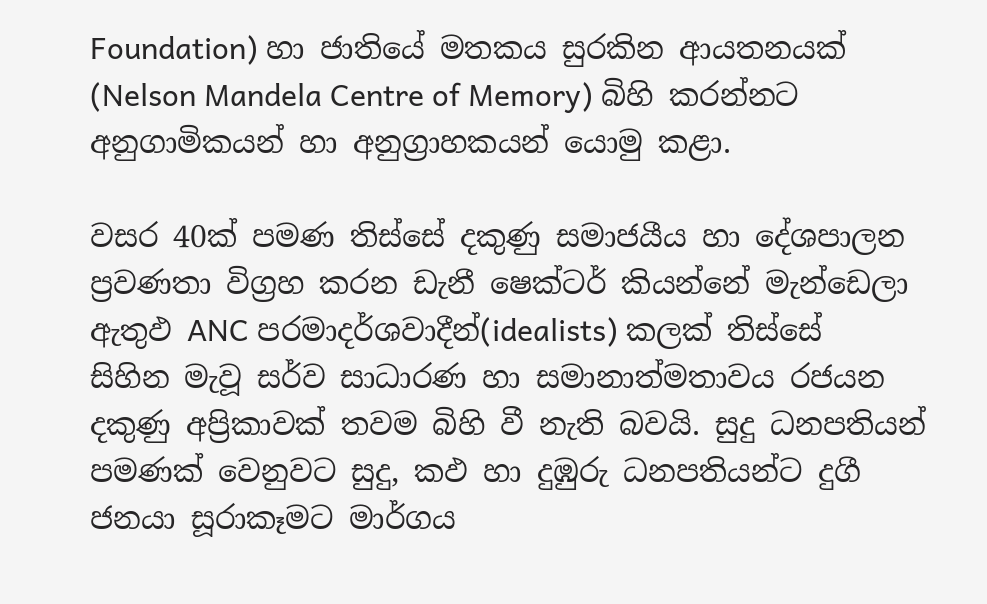Foundation) හා ජාතියේ මතකය සුරකින ආයතනයක් (Nelson Mandela Centre of Memory) බිහි කරන්නට අනුගාමිකයන් හා අනුග්‍රාහකයන් යොමු කළා.

වසර 40ක් පමණ තිස්සේ දකුණු සමාජයීය හා දේශපාලන ප්‍රවණතා විග්‍රහ කරන ඩැනී ෂෙක්ටර් කියන්නේ මැන්ඩෙලා ඇතුඵ ANC පරමාදර්ශවාදීන්(idealists) කලක් තිස්සේ සිහින මැවූ සර්ව සාධාරණ හා සමානාත්මතාවය රජයන දකුණු අප්‍රිකාවක් තවම බිහි වී නැති බවයි. සුදු ධනපතියන් පමණක් වෙනුවට සුදු, කඵ හා දුඹුරු ධනපතියන්ට දුගී ජනයා සූරාකෑමට මාර්ගය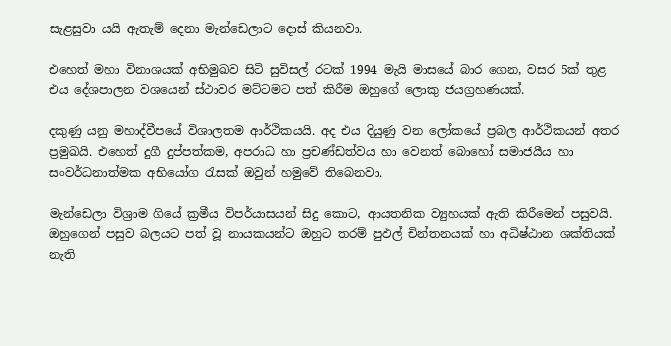සැළසුවා යයි ඇතැම් දෙනා මැන්ඩෙලාට දොස් කියනවා.

එහෙත් මහා විනාශයක් අභිමුඛව සිටි සුවිසල් රටක් 1994 මැයි මාසයේ බාර ගෙන, වසර 5ක් තුළ එය දේශපාලන වශයෙන් ස්ථාවර මට්ටමට පත් කිරීම ඔහුගේ ලොකු ජයග්‍රහණයක්.

දකුණු යනු මහාද්වීපයේ විශාලතම ආර්ථිකයයි. අද එය දියුණු වන ලෝකයේ ප්‍රබල ආර්ථිකයන් අතර ප්‍රමුඛයි. එහෙත් දුගී දුප්පත්කම, අපරාධ හා ප්‍රචණ්ඩත්වය හා වෙනත් බොහෝ සමාජයීය හා සංවර්ධනාත්මක අභියෝග රැසක් ඔවුන් හමුවේ තිබෙනවා.

මැන්ඩෙලා විශ්‍රාම ගියේ ක්‍රමීය විපර්යාසයන් සිදු කොට, ආයතනික ව්‍යුහයක් ඇති කිරීමෙන් පසුවයි. ඔහුගෙන් පසුව බලයට පත් වූ නායකයන්ට ඔහුට තරම් පුඵල් චින්තනයක් හා අධිෂ්ඨාන ශක්තියක් නැති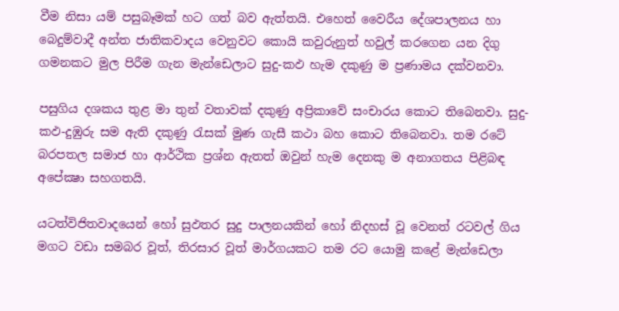වීම නිසා යම් පසුබෑමක් හට ගත් බව ඇත්තයි. එහෙත් වෛරීය දේශපාලනය හා බෙදුම්වාදී අන්ත ජාතිකවාදය වෙනුවට කොයි කවුරුනුත් හවුල් කරගෙන යන දිගු ගමනකට මුල පිරීම ගැන මැන්ඩෙලාට සුදු-කඵ හැම දකුණු ම ප්‍රණාමය දක්වනවා.

පසුගිය දශකය තුළ මා තුන් වතාවක් දකුණු අප්‍රිකාවේ සංචාරය කොට තිබෙනවා. සුදු-කඵ-දුඹුරු සම ඇති දකුණු රැසක් මුණ ගැසී කථා බහ කොට තිබෙනවා. තම රටේ බරපතල සමාජ හා ආර්ථික ප්‍රශ්න ඇතත් ඔවුන් හැම දෙනකු ම අනාගතය පිළිබඳ අපේක්‍ෂා සහගතයි.

යටත්විජිතවාදයෙන් හෝ සුඵතර සුදු පාලනයකින් හෝ නිදහස් වූ වෙනත් රටවල් ගිය මගට වඩා සමබර වූත්, තිරසාර වූත් මාර්ගයකට තම රට යොමු කළේ මැන්ඩෙලා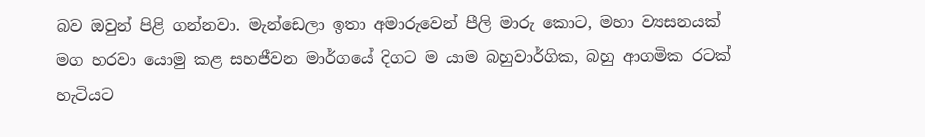බව ඔවුන් පිළි ගන්නවා. මැන්ඩෙලා ඉතා අමාරුවෙන් පීලි මාරු කොට, මහා ව්‍යසනයක් මග හරවා යොමු කළ සහජීවන මාර්ගයේ දිගට ම යාම බහුවාර්ගික, බහු ආගමික රටක් හැටියට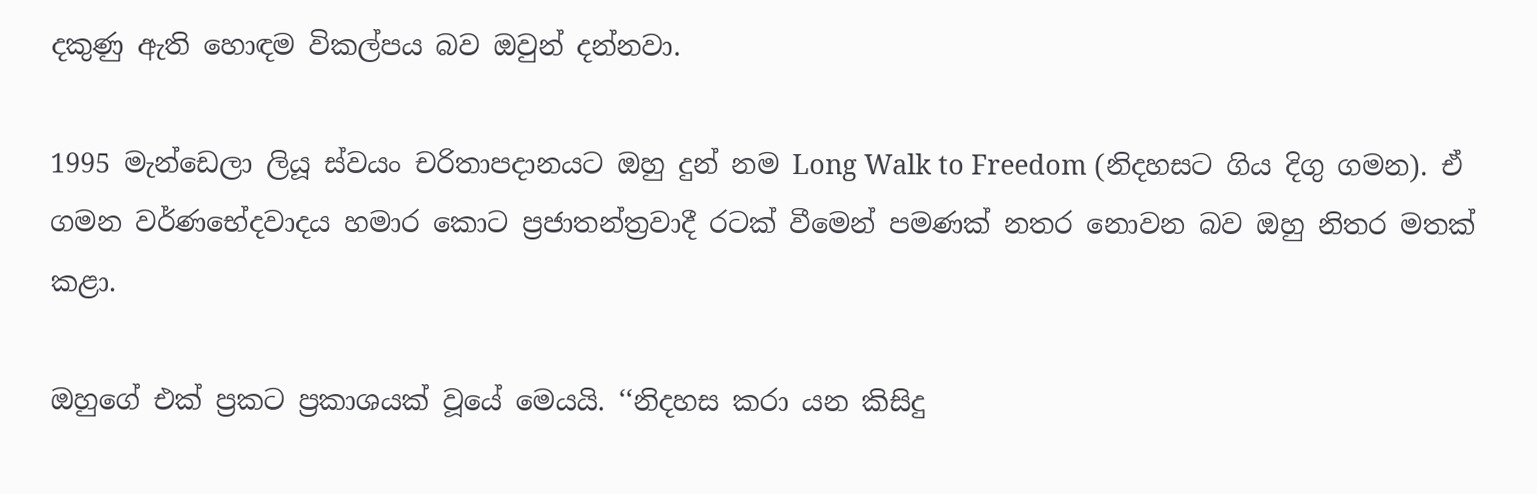දකුණු ඇති හොඳම විකල්පය බව ඔවුන් දන්නවා.

1995 මැන්ඩෙලා ලියූ ස්වයං චරිතාපදානයට ඔහු දුන් නම Long Walk to Freedom (නිදහසට ගිය දිගු ගමන). ඒ ගමන වර්ණභේදවාදය හමාර කොට ප්‍රජාතන්ත්‍රවාදී රටක් වීමෙන් පමණක් නතර නොවන බව ඔහු නිතර මතක් කළා.

ඔහුගේ එක් ප්‍රකට ප්‍රකාශයක් වූයේ මෙයයි. ‘‘නිදහස කරා යන කිසිදු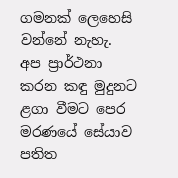ගමනක් ලෙහෙසි වන්නේ නැහැ. අප ප්‍රාර්ථනා කරන කඳු මුදුනට ළගා වීමට පෙර මරණයේ සේයාව පතිත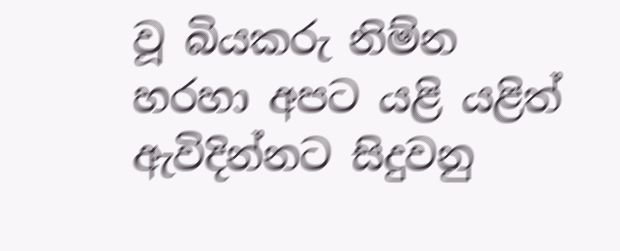වූ බියකරු නිම්න හරහා අපට යළි යළිත් ඇවිදින්නට සිදුවනු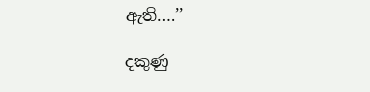ඇති….’’

දකුණු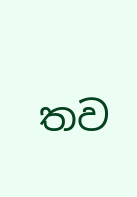තව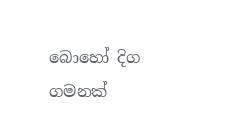බොහෝ දිග ගමනක්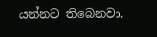යන්නට තිබෙනවා.